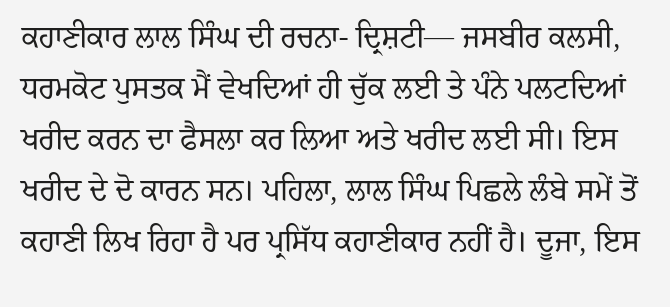ਕਹਾਣੀਕਾਰ ਲਾਲ ਸਿੰਘ ਦੀ ਰਚਨਾ- ਦ੍ਰਿਸ਼ਟੀ— ਜਸਬੀਰ ਕਲਸੀ, ਧਰਮਕੋਟ ਪੁਸਤਕ ਮੈਂ ਵੇਖਦਿਆਂ ਹੀ ਚੁੱਕ ਲਈ ਤੇ ਪੰਨੇ ਪਲਟਦਿਆਂ ਖਰੀਦ ਕਰਨ ਦਾ ਫੈਸਲਾ ਕਰ ਲਿਆ ਅਤੇ ਖਰੀਦ ਲਈ ਸੀ। ਇਸ ਖਰੀਦ ਦੇ ਦੋ ਕਾਰਨ ਸਨ। ਪਹਿਲਾ, ਲਾਲ ਸਿੰਘ ਪਿਛਲੇ ਲੰਬੇ ਸਮੇਂ ਤੋਂ ਕਹਾਣੀ ਲਿਖ ਰਿਹਾ ਹੈ ਪਰ ਪ੍ਰਸਿੱਧ ਕਹਾਣੀਕਾਰ ਨਹੀਂ ਹੈ। ਦੂਜਾ, ਇਸ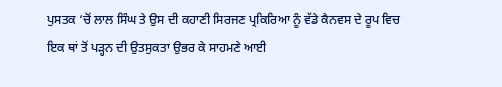ਪੁਸਤਕ ‘ਚੋਂ ਲਾਲ ਸਿੰਘ ਤੇ ਉਸ ਦੀ ਕਹਾਣੀ ਸਿਰਜਣ ਪ੍ਰਕਿਰਿਆ ਨੂੰ ਵੱਡੇ ਕੈਨਵਸ ਦੇ ਰੂਪ ਵਿਚ ਇਕ ਥਾਂ ਤੋਂ ਪੜ੍ਹਨ ਦੀ ਉਤਸੁਕਤਾ ਉਭਰ ਕੇ ਸਾਹਮਣੇ ਆਈ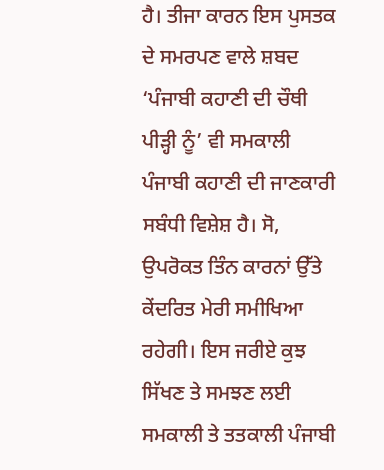ਹੈ। ਤੀਜਾ ਕਾਰਨ ਇਸ ਪੁਸਤਕ ਦੇ ਸਮਰਪਣ ਵਾਲੇ ਸ਼ਬਦ ‘ਪੰਜਾਬੀ ਕਹਾਣੀ ਦੀ ਚੌਥੀ ਪੀੜ੍ਹੀ ਨੂੰ’ ਵੀ ਸਮਕਾਲੀ ਪੰਜਾਬੀ ਕਹਾਣੀ ਦੀ ਜਾਣਕਾਰੀ ਸਬੰਧੀ ਵਿਸ਼ੇਸ਼ ਹੈ। ਸੋ, ਉਪਰੋਕਤ ਤਿੰਨ ਕਾਰਨਾਂ ਉੱਤੇ ਕੇਂਦਰਿਤ ਮੇਰੀ ਸਮੀਖਿਆ ਰਹੇਗੀ। ਇਸ ਜਰੀਏ ਕੁਝ ਸਿੱਖਣ ਤੇ ਸਮਝਣ ਲਈ ਸਮਕਾਲੀ ਤੇ ਤਤਕਾਲੀ ਪੰਜਾਬੀ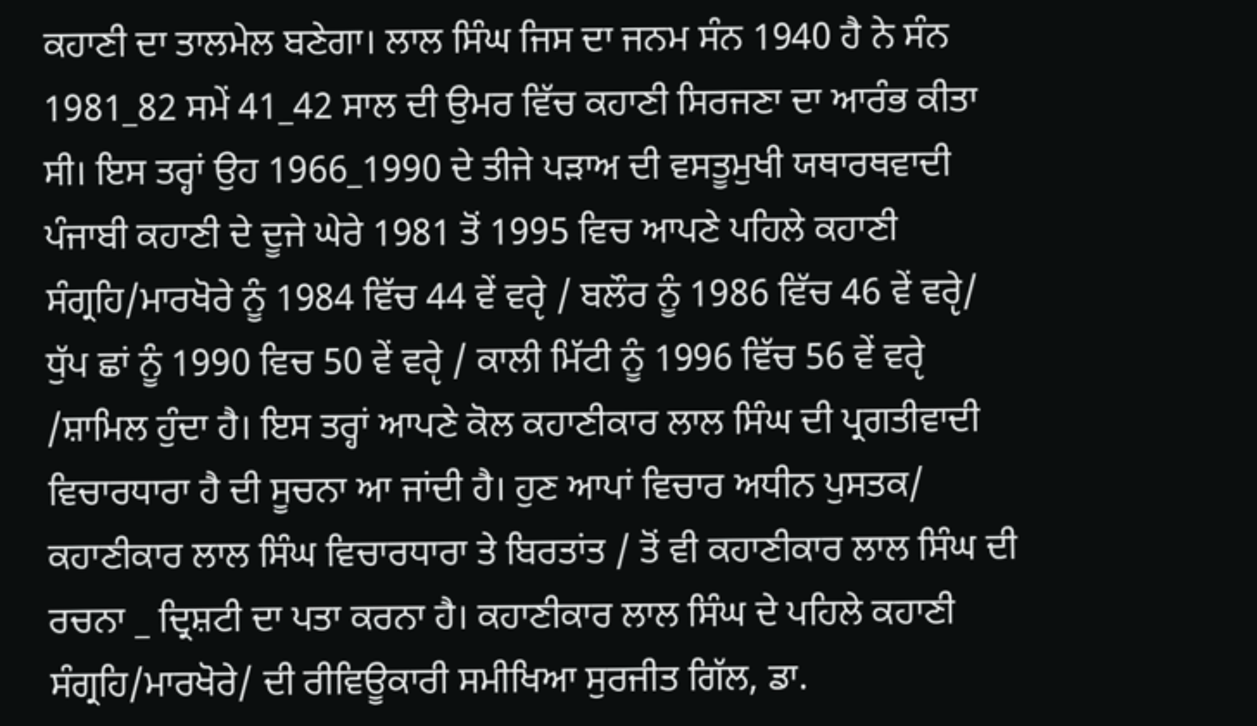ਕਹਾਣੀ ਦਾ ਤਾਲਮੇਲ ਬਣੇਗਾ। ਲਾਲ ਸਿੰਘ ਜਿਸ ਦਾ ਜਨਮ ਸੰਨ 1940 ਹੈ ਨੇ ਸੰਨ 1981_82 ਸਮੇਂ 41_42 ਸਾਲ ਦੀ ਉਮਰ ਵਿੱਚ ਕਹਾਣੀ ਸਿਰਜਣਾ ਦਾ ਆਰੰਭ ਕੀਤਾ ਸੀ। ਇਸ ਤਰ੍ਹਾਂ ਉਹ 1966_1990 ਦੇ ਤੀਜੇ ਪੜਾਅ ਦੀ ਵਸਤੂਮੁਖੀ ਯਥਾਰਥਵਾਦੀ ਪੰਜਾਬੀ ਕਹਾਣੀ ਦੇ ਦੂਜੇ ਘੇਰੇ 1981 ਤੋਂ 1995 ਵਿਚ ਆਪਣੇ ਪਹਿਲੇ ਕਹਾਣੀ ਸੰਗ੍ਰਹਿ/ਮਾਰਖੋਰੇ ਨੂੰ 1984 ਵਿੱਚ 44 ਵੇਂ ਵਰੵੇ / ਬਲੌਰ ਨੂੰ 1986 ਵਿੱਚ 46 ਵੇਂ ਵਰੵੇ/ ਧੁੱਪ ਛਾਂ ਨੂੰ 1990 ਵਿਚ 50 ਵੇਂ ਵਰੵੇ / ਕਾਲੀ ਮਿੱਟੀ ਨੂੰ 1996 ਵਿੱਚ 56 ਵੇਂ ਵਰੵੇ /ਸ਼ਾਮਿਲ ਹੁੰਦਾ ਹੈ। ਇਸ ਤਰ੍ਹਾਂ ਆਪਣੇ ਕੋਲ ਕਹਾਣੀਕਾਰ ਲਾਲ ਸਿੰਘ ਦੀ ਪ੍ਰਗਤੀਵਾਦੀ ਵਿਚਾਰਧਾਰਾ ਹੈ ਦੀ ਸੂਚਨਾ ਆ ਜਾਂਦੀ ਹੈ। ਹੁਣ ਆਪਾਂ ਵਿਚਾਰ ਅਧੀਨ ਪੁਸਤਕ/ ਕਹਾਣੀਕਾਰ ਲਾਲ ਸਿੰਘ ਵਿਚਾਰਧਾਰਾ ਤੇ ਬਿਰਤਾਂਤ / ਤੋਂ ਵੀ ਕਹਾਣੀਕਾਰ ਲਾਲ ਸਿੰਘ ਦੀ ਰਚਨਾ _ ਦ੍ਰਿਸ਼ਟੀ ਦਾ ਪਤਾ ਕਰਨਾ ਹੈ। ਕਹਾਣੀਕਾਰ ਲਾਲ ਸਿੰਘ ਦੇ ਪਹਿਲੇ ਕਹਾਣੀ ਸੰਗ੍ਰਹਿ/ਮਾਰਖੋਰੇ/ ਦੀ ਰੀਵਿਊਕਾਰੀ ਸਮੀਖਿਆ ਸੁਰਜੀਤ ਗਿੱਲ, ਡਾ.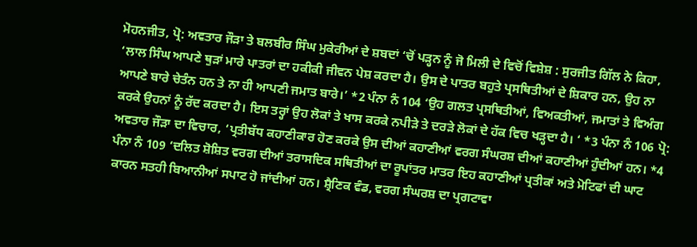ਮੋਹਨਜੀਤ, ਪ੍ਰੋ: ਅਵਤਾਰ ਜੌੜਾ ਤੇ ਬਲਬੀਰ ਸਿੰਘ ਮੁਕੇਰੀਆਂ ਦੇ ਸ਼ਬਦਾਂ ‘ਚੋਂ ਪੜ੍ਹਨ ਨੂੰ ਜੋ ਮਿਲੀ ਦੇ ਵਿਚੋਂ ਵਿਸ਼ੇਸ਼ : ਸੁਰਜੀਤ ਗਿੱਲ ਨੇ ਕਿਹਾ, ‘ਲਾਲ ਸਿੰਘ ਆਪਣੇ ਥੁੜਾਂ ਮਾਰੇ ਪਾਤਰਾਂ ਦਾ ਹਕੀਕੀ ਜੀਵਨ ਪੇਸ਼ ਕਰਦਾ ਹੈ। ਉਸ ਦੇ ਪਾਤਰ ਬਹੁਤੇ ਪ੍ਰਸਥਿਤੀਆਂ ਦੇ ਸ਼ਿਕਾਰ ਹਨ, ਉਹ ਨਾ ਆਪਣੇ ਬਾਰੇ ਚੇਤੰਨ ਹਨ ਤੇ ਨਾ ਹੀ ਆਪਣੀ ਜਮਾਤ ਬਾਰੇ।’ *2 ਪੰਨਾ ਨੰ 104 ‘ਉਹ ਗਲਤ ਪ੍ਰਸਥਿਤੀਆਂ, ਵਿਅਕਤੀਆਂ, ਜਮਾਤਾਂ ਤੇ ਵਿਅੰਗ ਕਰਕੇ ਉਹਨਾਂ ਨੂੰ ਰੱਦ ਕਰਦਾ ਹੈ। ਇਸ ਤਰ੍ਹਾਂ ਉਹ ਲੋਕਾਂ ਤੇ ਖਾਸ ਕਰਕੇ ਨਪੀੜੇ ਤੇ ਦਰੜੇ ਲੋਕਾਂ ਦੇ ਹੱਕ ਵਿਚ ਖੜ੍ਹਦਾ ਹੈ। ‘ *3 ਪੰਨਾ ਨੰ 106 ਪ੍ਰੋ: ਅਵਤਾਰ ਜੌੜਾ ਦਾ ਵਿਚਾਰ, ‘ਪ੍ਰਤੀਬੱਧ ਕਹਾਣੀਕਾਰ ਹੋਣ ਕਰਕੇ ਉਸ ਦੀਆਂ ਕਹਾਣੀਆਂ ਵਰਗ ਸੰਘਰਸ਼ ਦੀਆਂ ਕਹਾਣੀਆਂ ਹੁੰਦੀਆਂ ਹਨ। *4 ਪੰਨਾ ਨੰ 109 ‘ਦਲਿਤ ਸ਼ੋਸ਼ਿਤ ਵਰਗ ਦੀਆਂ ਤਰਾਸਦਿਕ ਸਥਿਤੀਆਂ ਦਾ ਰੂਪਾਂਤਰ ਮਾਤਰ ਇਹ ਕਹਾਣੀਆਂ ਪ੍ਰਤੀਕਾਂ ਅਤੇ ਮੋਟਿਫਾਂ ਦੀ ਘਾਟ ਕਾਰਨ ਸਤਹੀ ਬਿਆਨੀਆਂ ਸਪਾਟ ਹੋ ਜਾਂਦੀਆਂ ਹਨ। ਸ਼੍ਰੈਣਿਕ ਵੰਡ, ਵਰਗ ਸੰਘਰਸ਼ ਦਾ ਪ੍ਰਗਟਾਵਾ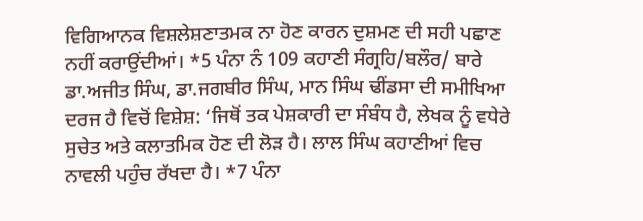ਵਿਗਿਆਨਕ ਵਿਸ਼ਲੇਸ਼ਣਾਤਮਕ ਨਾ ਹੋਣ ਕਾਰਨ ਦੁਸ਼ਮਣ ਦੀ ਸਹੀ ਪਛਾਣ ਨਹੀਂ ਕਰਾਉਂਦੀਆਂ। *5 ਪੰਨਾ ਨੰ 109 ਕਹਾਣੀ ਸੰਗ੍ਰਹਿ/ਬਲੌਰ/ ਬਾਰੇ ਡਾ.ਅਜੀਤ ਸਿੰਘ, ਡਾ.ਜਗਬੀਰ ਸਿੰਘ, ਮਾਨ ਸਿੰਘ ਢੀਂਡਸਾ ਦੀ ਸਮੀਖਿਆ ਦਰਜ ਹੈ ਵਿਚੋਂ ਵਿਸ਼ੇਸ਼: ‘ਜਿਥੋਂ ਤਕ ਪੇਸ਼ਕਾਰੀ ਦਾ ਸੰਬੰਧ ਹੈ, ਲੇਖਕ ਨੂੰ ਵਧੇਰੇ ਸੁਚੇਤ ਅਤੇ ਕਲਾਤਮਿਕ ਹੋਣ ਦੀ ਲੋੜ ਹੈ। ਲਾਲ ਸਿੰਘ ਕਹਾਣੀਆਂ ਵਿਚ ਨਾਵਲੀ ਪਹੁੰਚ ਰੱਖਦਾ ਹੈ। *7 ਪੰਨਾ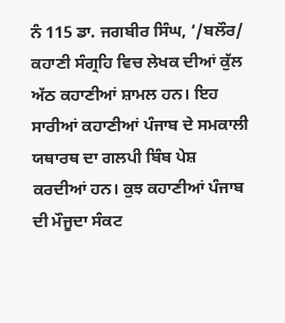ਨੰ 115 ਡਾ. ਜਗਬੀਰ ਸਿੰਘ, ‘/ਬਲੌਰ/ ਕਹਾਣੀ ਸੰਗ੍ਰਹਿ ਵਿਚ ਲੇਖਕ ਦੀਆਂ ਕੁੱਲ ਅੱਠ ਕਹਾਣੀਆਂ ਸ਼ਾਮਲ ਹਨ। ਇਹ ਸਾਰੀਆਂ ਕਹਾਣੀਆਂ ਪੰਜਾਬ ਦੇ ਸਮਕਾਲੀ ਯਥਾਰਥ ਦਾ ਗਲਪੀ ਬਿੰਬ ਪੇਸ਼ ਕਰਦੀਆਂ ਹਨ। ਕੁਝ ਕਹਾਣੀਆਂ ਪੰਜਾਬ ਦੀ ਮੌਜੂਦਾ ਸੰਕਟ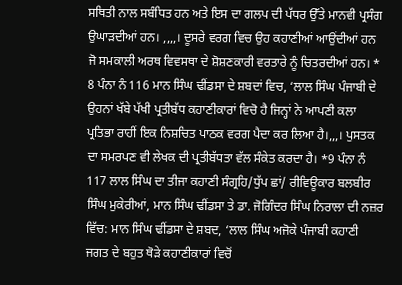ਸਥਿਤੀ ਨਾਲ ਸਬੰਧਿਤ ਹਨ ਅਤੇ ਇਸ ਦਾ ਗਲਪ ਦੀ ਪੱਧਰ ਉੱਤੇ ਮਾਨਵੀ ਪ੍ਰਸੰਗ ਉਘਾੜਦੀਆਂ ਹਨ। ,,,,। ਦੂਸਰੇ ਵਰਗ ਵਿਚ ਉਹ ਕਹਾਣੀਆਂ ਆਉਂਦੀਆਂ ਹਨ ਜੋ ਸਮਕਾਲੀ ਅਰਥ ਵਿਵਸਥਾ ਦੇ ਸ਼ੋਸ਼ਣਕਾਰੀ ਵਰਤਾਰੇ ਨੂੰ ਚਿਤਰਦੀਆਂ ਹਨ। * 8 ਪੰਨਾ ਨੰ 116 ਮਾਨ ਸਿੰਘ ਢੀਂਡਸਾ ਦੇ ਸ਼ਬਦਾਂ ਵਿਚ, ‘ਲਾਲ ਸਿੰਘ ਪੰਜਾਬੀ ਦੇ ਉਹਨਾਂ ਖੱਬੇ ਪੱਖੀ ਪ੍ਰਤੀਬੱਧ ਕਹਾਣੀਕਾਰਾਂ ਵਿਚੋ ਹੈ ਜਿਨ੍ਹਾਂ ਨੇ ਆਪਣੀ ਕਲਾ ਪ੍ਰਤਿਭਾ ਰਾਹੀਂ ਇਕ ਨਿਸ਼ਚਿਤ ਪਾਠਕ ਵਰਗ ਪੈਦਾ ਕਰ ਲਿਆ ਹੈ।,,,। ਪੁਸਤਕ ਦਾ ਸਮਰਪਣ ਵੀ ਲੇਖਕ ਦੀ ਪ੍ਰਤੀਬੱਧਤਾ ਵੱਲ ਸੰਕੇਤ ਕਰਦਾ ਹੈ। *9 ਪੰਨਾ ਨੰ 117 ਲਾਲ ਸਿੰਘ ਦਾ ਤੀਜਾ ਕਹਾਣੀ ਸੰਗ੍ਰਹਿ/ਧੁੱਪ ਛਾਂ/ ਰੀਵਿਊਕਾਰ ਬਲਬੀਰ ਸਿੰਘ ਮੁਕੇਰੀਆਂ, ਮਾਨ ਸਿੰਘ ਢੀਂਡਸਾ ਤੇ ਡਾ. ਜੋਗਿੰਦਰ ਸਿੰਘ ਨਿਰਾਲਾ ਦੀ ਨਜ਼ਰ ਵਿੱਚ: ਮਾਨ ਸਿੰਘ ਢੀਂਡਸਾ ਦੇ ਸ਼ਬਦ, ‘ਲਾਲ ਸਿੰਘ ਅਜੋਕੇ ਪੰਜਾਬੀ ਕਹਾਣੀ ਜਗਤ ਦੇ ਬਹੁਤ ਥੋੜੇ ਕਹਾਣੀਕਾਰਾਂ ਵਿਚੋਂ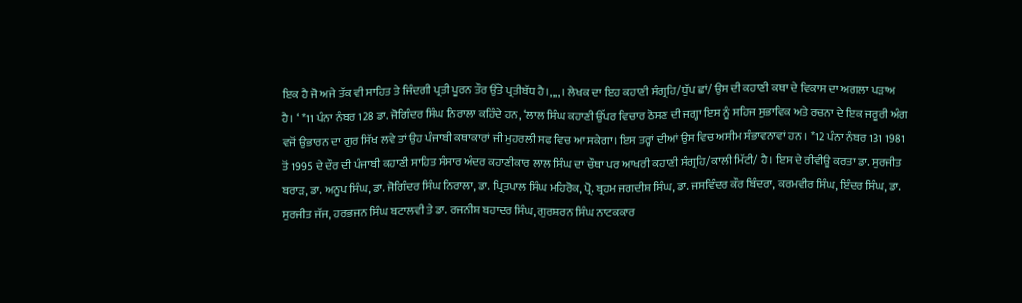ਇਕ ਹੈ ਜੋ ਅਜੇ ਤੱਕ ਵੀ ਸਾਹਿਤ ਤੇ ਜਿੰਦਗੀ ਪ੍ਰਤੀ ਪੂਰਨ ਤੌਰ ਉੱਤੇ ਪ੍ਰਤੀਬੱਧ ਹੈ।,,,,। ਲੇਖਕ ਦਾ ਇਹ ਕਹਾਣੀ ਸੰਗ੍ਰਹਿ/ਧੁੱਪ ਛਾਂ/ ਉਸ ਦੀ ਕਹਾਣੀ ਕਥਾ ਦੇ ਵਿਕਾਸ ਦਾ ਅਗਲਾ ਪੜਾਅ ਹੈ। ‘ *11 ਪੰਨਾ ਨੰਬਰ 128 ਡਾ. ਜੋਗਿੰਦਰ ਸਿੰਘ ਨਿਰਾਲਾ ਕਹਿੰਦੇ ਹਨ, ‘ਲਾਲ ਸਿੰਘ ਕਹਾਣੀ ਉੱਪਰ ਵਿਚਾਰ ਠੋਸਣ ਦੀ ਜਗ੍ਹਾ ਇਸ ਨੂੰ ਸਹਿਜ ਸੁਭਾਵਿਕ ਅਤੇ ਰਚਨਾ ਦੇ ਇਕ ਜਰੂਰੀ ਅੰਗ ਵਜੋਂ ਉਭਾਰਨ ਦਾ ਗੁਰ ਸਿੱਖ ਲਵੇ ਤਾਂ ਉਹ ਪੰਜਾਬੀ ਕਥਾਕਾਰਾਂ ਜੀ ਮੁਹਰਲੀ ਸਫ ਵਿਚ ਆ ਸਕੇਗਾ। ਇਸ ਤਰ੍ਹਾਂ ਦੀਆਂ ਉਸ ਵਿਚ ਅਸੀਮ ਸੰਭਾਵਨਾਵਾਂ ਹਨ । *12 ਪੰਨਾ ਨੰਬਰ 131 1981 ਤੋਂ 1995 ਦੇ ਦੌਰ ਦੀ ਪੰਜਾਬੀ ਕਹਾਣੀ ਸਾਹਿਤ ਸੰਸਾਰ ਅੰਦਰ ਕਹਾਣੀਕਾਰ ਲਾਲ ਸਿੰਘ ਦਾ ਚੌਥਾ ਪਰ ਆਖਰੀ ਕਹਾਣੀ ਸੰਗ੍ਰਹਿ/ਕਾਲੀ ਮਿੱਟੀ/ ਹੈ। ਇਸ ਦੇ ਰੀਵੀਊ ਕਰਤਾ ਡਾ. ਸੁਰਜੀਤ ਬਰਾੜ, ਡਾ. ਅਨੂਪ ਸਿੰਘ, ਡਾ. ਜੋਗਿੰਦਰ ਸਿੰਘ ਨਿਰਾਲਾ, ਡਾ. ਪ੍ਰਿਤਪਾਲ ਸਿੰਘ ਮਹਿਰੋਕ, ਪ੍ਰੋ. ਬ੍ਰਹਮ ਜਗਦੀਸ਼ ਸਿੰਘ, ਡਾ. ਜਸਵਿੰਦਰ ਕੌਰ ਬਿੰਦਰਾ, ਕਰਮਵੀਰ ਸਿੰਘ, ਇੰਦਰ ਸਿੰਘ, ਡਾ. ਸੁਰਜੀਤ ਜੱਜ, ਹਰਭਜਨ ਸਿੰਘ ਬਟਾਲਵੀ ਤੇ ਡਾ. ਰਜਨੀਸ਼ ਬਹਾਦਰ ਸਿੰਘ, ਗੁਰਸ਼ਰਨ ਸਿੰਘ ਨਾਟਕਕਾਰ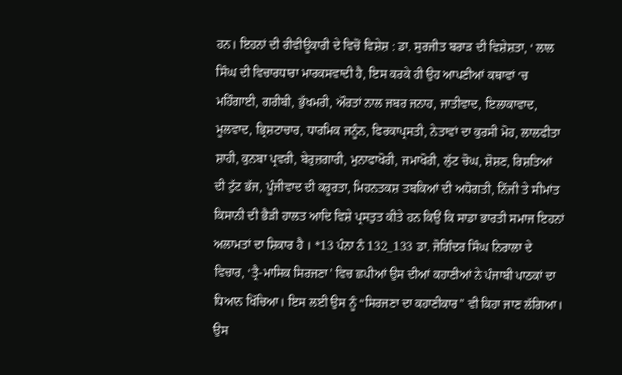ਹਨ। ਇਹਨਾਂ ਦੀ ਰੀਵੀਊਕਾਰੀ ਦੇ ਵਿਚੋਂ ਵਿਸ਼ੇਸ਼ : ਡਾ. ਸੁਰਜੀਤ ਬਰਾੜ ਦੀ ਵਿਸ਼ੇਸ਼ਤਾ, ‘ ਲਾਲ ਸਿੰਘ ਦੀ ਵਿਚਾਰਧਾਰਾ ਮਾਰਕਸਵਾਦੀ ਹੈ, ਇਸ ਕਰਕੇ ਹੀ ਉਹ ਆਪਣੀਆਂ ਕਥਾਵਾਂ ‘ਚ ਮਹਿੰਗਾਈ, ਗਰੀਬੀ, ਭੁੱਖਮਰੀ, ਔਰਤਾਂ ਨਾਲ ਜਬਰ ਜਨਾਹ, ਜਾਤੀਵਾਦ, ਇਲਾਕਾਵਾਦ, ਮੂਲਵਾਦ, ਭ੍ਰਿਸ਼ਟਾਚਾਰ, ਧਾਰਮਿਕ ਜਨੂੰਨ, ਫਿਰਕਾਪ੍ਰਸਤੀ, ਨੇਤਾਵਾਂ ਦਾ ਕੁਰਸੀ ਮੋਹ, ਲਾਲਫੀਤਾ ਸ਼ਾਹੀ, ਕੁਨਬਾ ਪ੍ਰਵਰੀ, ਬੇਰੁਜ਼ਗਾਰੀ, ਮੁਨਾਫਾਖੋਰੀ, ਜਮਾਖੋਰੀ, ਲੁੱਟ ਚੋਘ, ਸ਼ੋਸ਼ਣ, ਰਿਸ਼ਤਿਆਂ ਦੀ ਟੁੱਟ ਭੱਜ, ਪੂੰਜੀਵਾਦ ਦੀ ਕਰੂਰਤਾ, ਮਿਹਨਤਕਸ਼ ਤਬਕਿਆਂ ਦੀ ਅਧੋਗਤੀ, ਨਿੱਜੀ ਤੇ ਸੀਮਾਂਤ ਕਿਸਾਨੀ ਦੀ ਭੈੜੀ ਹਾਲਤ ਆਦਿ ਵਿਸ਼ੇ ਪ੍ਰਸਤੁਤ ਕੀਤੇ ਹਨ ਕਿਉਂ ਕਿ ਸਾਡਾ ਭਾਰਤੀ ਸਮਾਜ ਇਹਨਾਂ ਅਲਾਮਤਾਂ ਦਾ ਸ਼ਿਕਾਰ ਹੈ । *13 ਪੰਨਾ ਨੰ 132_133 ਡਾ. ਜੋਗਿੰਦਰ ਸਿੰਘ ਨਿਰਾਲਾ ਦੇ ਵਿਚਾਰ, ‘ਤ੍ਰੈ-ਮਾਸਿਕ ਸਿਰਜਣਾ’ ਵਿਚ ਛਪੀਆਂ ਉਸ ਦੀਆਂ ਕਹਾਣੀਆਂ ਨੇ ਪੰਜਾਬੀ ਪਾਠਕਾਂ ਦਾ ਧਿਆਨ ਖਿੱਚਿਆ। ਇਸ ਲਈ ਉਸ ਨੂੰ “ਸਿਰਜਣਾ ਦਾ ਕਹਾਣੀਕਾਰ” ਵੀ ਕਿਹਾ ਜਾਣ ਲੱਗਿਆ। ਉਸ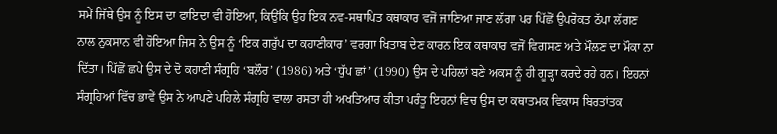ਸਮੇਂ ਜਿੱਥੇ ਉਸ ਨੂੰ ਇਸ ਦਾ ਫਾਇਦਾ ਵੀ ਹੋਇਆ, ਕਿਉਂਕਿ ਉਹ ਇਕ ਨਵ-ਸਥਾਪਿਤ ਕਥਾਕਾਰ ਵਜੋਂ ਜਾਣਿਆ ਜਾਣ ਲੱਗਾ ਪਰ ਪਿੱਛੋਂ ਉਪਰੋਕਤ ਠੱਪਾ ਲੱਗਣ ਨਾਲ ਨੁਕਸਾਨ ਵੀ ਹੋਇਆ ਜਿਸ ਨੇ ਉਸ ਨੂੰ ‘ਇਕ ਗਰੁੱਪ ਦਾ ਕਹਾਣੀਕਾਰ’ ਵਰਗਾ ਖਿਤਾਬ ਦੇਣ ਕਾਰਨ ਇਕ ਕਥਾਕਾਰ ਵਜੋਂ ਵਿਗਸਣ ਅਤੇ ਮੌਲਣ ਦਾ ਮੌਕਾ ਨਾ ਦਿੱਤਾ। ਪਿੱਛੋਂ ਛਪੇ ਉਸ ਦੇ ਦੋ ਕਹਾਣੀ ਸੰਗ੍ਰਹਿ ‘ਬਲੌਰ’ (1986) ਅਤੇ ‘ਧੁੱਪ ਛਾਂ’ (1990) ਉਸ ਦੇ ਪਹਿਲਾਂ ਬਣੇ ਅਕਸ ਨੂੰ ਹੀ ਗੂੜ੍ਹਾ ਕਰਦੇ ਰਹੇ ਹਨ। ਇਹਨਾਂ ਸੰਗ੍ਰਹਿਆਂ ਵਿੱਚ ਭਾਵੇਂ ਉਸ ਨੇ ਆਪਣੇ ਪਹਿਲੇ ਸੰਗ੍ਰਹਿ ਵਾਲਾ ਰਸਤਾ ਹੀ ਅਖਤਿਆਰ ਕੀਤਾ ਪਰੰਤੂ ਇਹਨਾਂ ਵਿਚ ਉਸ ਦਾ ਕਥਾਤਮਕ ਵਿਕਾਸ ਬਿਰਤਾਂਤਕ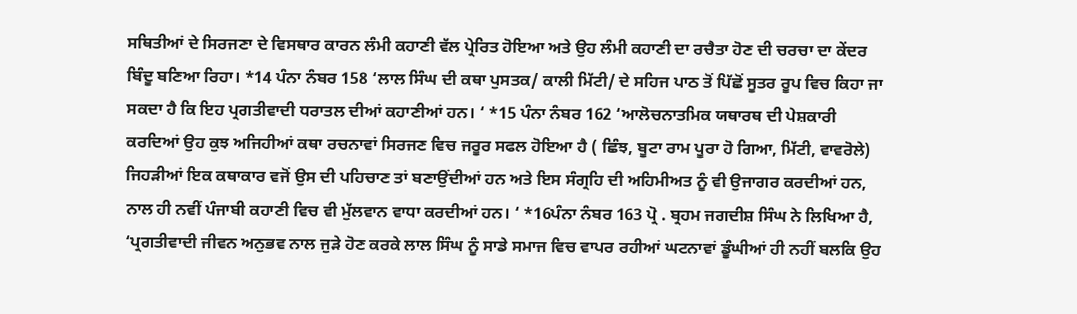ਸਥਿਤੀਆਂ ਦੇ ਸਿਰਜਣਾ ਦੇ ਵਿਸਥਾਰ ਕਾਰਨ ਲੰਮੀ ਕਹਾਣੀ ਵੱਲ ਪ੍ਰੇਰਿਤ ਹੋਇਆ ਅਤੇ ਉਹ ਲੰਮੀ ਕਹਾਣੀ ਦਾ ਰਚੈਤਾ ਹੋਣ ਦੀ ਚਰਚਾ ਦਾ ਕੇਂਦਰ ਬਿੰਦੂ ਬਣਿਆ ਰਿਹਾ। *14 ਪੰਨਾ ਨੰਬਰ 158 ‘ਲਾਲ ਸਿੰਘ ਦੀ ਕਥਾ ਪੁਸਤਕ/ ਕਾਲੀ ਮਿੱਟੀ/ ਦੇ ਸਹਿਜ ਪਾਠ ਤੋਂ ਪਿੱਛੋਂ ਸੂਤਰ ਰੂਪ ਵਿਚ ਕਿਹਾ ਜਾ ਸਕਦਾ ਹੈ ਕਿ ਇਹ ਪ੍ਰਗਤੀਵਾਦੀ ਧਰਾਤਲ ਦੀਆਂ ਕਹਾਣੀਆਂ ਹਨ। ‘ *15 ਪੰਨਾ ਨੰਬਰ 162 ‘ਆਲੋਚਨਾਤਮਿਕ ਯਥਾਰਥ ਦੀ ਪੇਸ਼ਕਾਰੀ ਕਰਦਿਆਂ ਉਹ ਕੁਝ ਅਜਿਹੀਆਂ ਕਥਾ ਰਚਨਾਵਾਂ ਸਿਰਜਣ ਵਿਚ ਜਰੂਰ ਸਫਲ ਹੋਇਆ ਹੈ ( ਛਿੰਝ, ਬੂਟਾ ਰਾਮ ਪੂਰਾ ਹੋ ਗਿਆ, ਮਿੱਟੀ, ਵਾਵਰੋਲੇ) ਜਿਹੜੀਆਂ ਇਕ ਕਥਾਕਾਰ ਵਜੋਂ ਉਸ ਦੀ ਪਹਿਚਾਣ ਤਾਂ ਬਣਾਉਂਦੀਆਂ ਹਨ ਅਤੇ ਇਸ ਸੰਗ੍ਰਹਿ ਦੀ ਅਹਿਮੀਅਤ ਨੂੰ ਵੀ ਉਜਾਗਰ ਕਰਦੀਆਂ ਹਨ, ਨਾਲ ਹੀ ਨਵੀਂ ਪੰਜਾਬੀ ਕਹਾਣੀ ਵਿਚ ਵੀ ਮੁੱਲਵਾਨ ਵਾਧਾ ਕਰਦੀਆਂ ਹਨ। ‘ *16ਪੰਨਾ ਨੰਬਰ 163 ਪ੍ਰੋ . ਬ੍ਰਹਮ ਜਗਦੀਸ਼ ਸਿੰਘ ਨੇ ਲਿਖਿਆ ਹੈ, ‘ਪ੍ਰਗਤੀਵਾਦੀ ਜੀਵਨ ਅਨੁਭਵ ਨਾਲ ਜੁੜੇ ਹੋਣ ਕਰਕੇ ਲਾਲ ਸਿੰਘ ਨੂੰ ਸਾਡੇ ਸਮਾਜ ਵਿਚ ਵਾਪਰ ਰਹੀਆਂ ਘਟਨਾਵਾਂ ਡੂੰਘੀਆਂ ਹੀ ਨਹੀਂ ਬਲਕਿ ਉਹ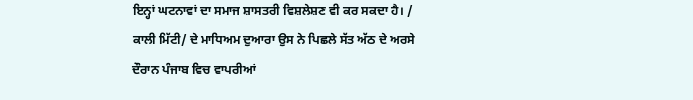ਇਨ੍ਹਾਂ ਘਟਨਾਵਾਂ ਦਾ ਸਮਾਜ ਸ਼ਾਸਤਰੀ ਵਿਸ਼ਲੇਸ਼ਣ ਵੀ ਕਰ ਸਕਦਾ ਹੈ। / ਕਾਲੀ ਮਿੱਟੀ/ ਦੇ ਮਾਧਿਅਮ ਦੁਆਰਾ ਉਸ ਨੇ ਪਿਛਲੇ ਸੱਤ ਅੱਠ ਦੇ ਅਰਸੇ ਦੌਰਾਨ ਪੰਜਾਬ ਵਿਚ ਵਾਪਰੀਆਂ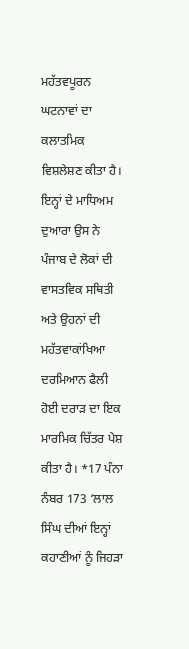ਮਹੱਤਵਪੂਰਨ ਘਟਨਾਵਾਂ ਦਾ ਕਲਾਤਮਿਕ ਵਿਸ਼ਲੇਸ਼ਣ ਕੀਤਾ ਹੈ। ਇਨ੍ਹਾਂ ਦੇ ਮਾਧਿਅਮ ਦੁਆਰਾ ਉਸ ਨੇ ਪੰਜਾਬ ਦੇ ਲੋਕਾਂ ਦੀ ਵਾਸਤਵਿਕ ਸਥਿਤੀ ਅਤੇ ਉਹਨਾਂ ਦੀ ਮਹੱਤਵਾਕਾਂਖਿਆ ਦਰਮਿਆਨ ਫੈਲੀ ਹੋਈ ਦਰਾੜ ਦਾ ਇਕ ਮਾਰਮਿਕ ਚਿੱਤਰ ਪੇਸ਼ ਕੀਤਾ ਹੈ। *17 ਪੰਨਾ ਨੰਬਰ 173 ‘ਲਾਲ ਸਿੰਘ ਦੀਆਂ ਇਨ੍ਹਾਂ ਕਹਾਣੀਆਂ ਨੂੰ ਜਿਹੜਾ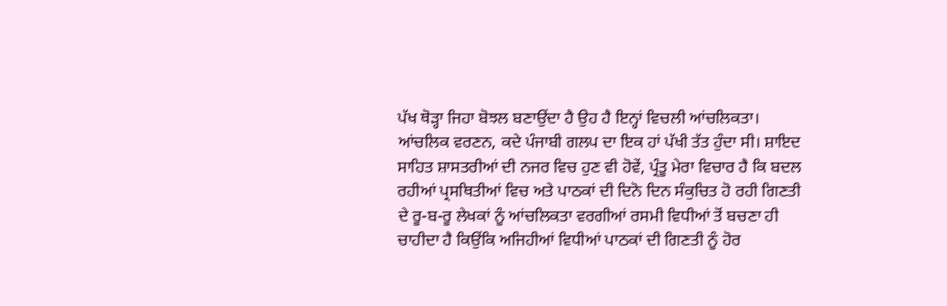ਪੱਖ ਥੋੜ੍ਹਾ ਜਿਹਾ ਬੋਝਲ ਬਣਾਉਂਦਾ ਹੈ ਉਹ ਹੈ ਇਨ੍ਹਾਂ ਵਿਚਲੀ ਆਂਚਲਿਕਤਾ। ਆਂਚਲਿਕ ਵਰਣਨ, ਕਦੇ ਪੰਜਾਬੀ ਗਲਪ ਦਾ ਇਕ ਹਾਂ ਪੱਖੀ ਤੱਤ ਹੁੰਦਾ ਸੀ। ਸ਼ਾਇਦ ਸਾਹਿਤ ਸ਼ਾਸਤਰੀਆਂ ਦੀ ਨਜਰ ਵਿਚ ਹੁਣ ਵੀ ਹੋਵੇਂ, ਪ੍ਰੰਤੂ ਮੇਰਾ ਵਿਚਾਰ ਹੈ ਕਿ ਬਦਲ ਰਹੀਆਂ ਪ੍ਰਸਥਿਤੀਆਂ ਵਿਚ ਅਤੇ ਪਾਠਕਾਂ ਦੀ ਦਿਨੋ ਦਿਨ ਸੰਕੁਚਿਤ ਹੋ ਰਹੀ ਗਿਣਤੀ ਦੇ ਰੂ-ਬ-ਰੂ ਲੇਖਕਾਂ ਨੂੰ ਆਂਚਲਿਕਤਾ ਵਰਗੀਆਂ ਰਸਮੀ ਵਿਧੀਆਂ ਤੋਂ ਬਚਣਾ ਹੀ ਚਾਹੀਦਾ ਹੈ ਕਿਉਂਕਿ ਅਜਿਹੀਆਂ ਵਿਧੀਆਂ ਪਾਠਕਾਂ ਦੀ ਗਿਣਤੀ ਨੂੰ ਹੋਰ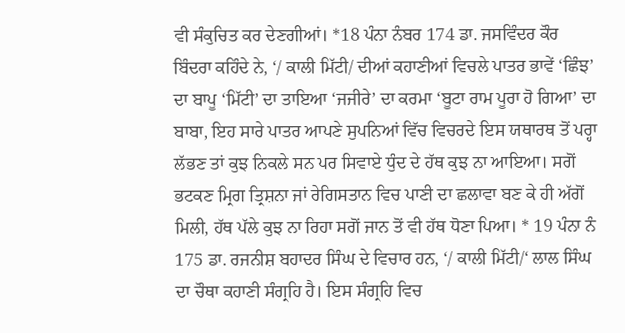ਵੀ ਸੰਕੁਚਿਤ ਕਰ ਦੇਣਗੀਆਂ। *18 ਪੰਨਾ ਨੰਬਰ 174 ਡਾ. ਜਸਵਿੰਦਰ ਕੌਰ ਬਿੰਦਰਾ ਕਹਿੰਦੇ ਨੇ, ‘/ ਕਾਲੀ ਮਿੱਟੀ/ ਦੀਆਂ ਕਹਾਣੀਆਂ ਵਿਚਲੇ ਪਾਤਰ ਭਾਵੇਂ ‘ਛਿੰਝ’ ਦਾ ਬਾਪੂ ‘ਮਿੱਟੀ’ ਦਾ ਤਾਇਆ ‘ਜਜੀਰੇ’ ਦਾ ਕਰਮਾ ‘ਬੂਟਾ ਰਾਮ ਪੂਰਾ ਹੋ ਗਿਆ’ ਦਾ ਬਾਬਾ, ਇਹ ਸਾਰੇ ਪਾਤਰ ਆਪਣੇ ਸੁਪਨਿਆਂ ਵਿੱਚ ਵਿਚਰਦੇ ਇਸ ਯਥਾਰਥ ਤੋਂ ਪਰ੍ਹਾ ਲੱਭਣ ਤਾਂ ਕੁਝ ਨਿਕਲੇ ਸਨ ਪਰ ਸਿਵਾਏ ਧੁੰਦ ਦੇ ਹੱਥ ਕੁਝ ਨਾ ਆਇਆ। ਸਗੋਂ ਭਟਕਣ ਮ੍ਰਿਗ ਤ੍ਰਿਸ਼ਨਾ ਜਾਂ ਰੇਗਿਸਤਾਨ ਵਿਚ ਪਾਣੀ ਦਾ ਛਲਾਵਾ ਬਣ ਕੇ ਹੀ ਅੱਗੋਂ ਮਿਲੀ, ਹੱਥ ਪੱਲੇ ਕੁਝ ਨਾ ਰਿਹਾ ਸਗੋਂ ਜਾਨ ਤੋਂ ਵੀ ਹੱਥ ਧੋਣਾ ਪਿਆ। * 19 ਪੰਨਾ ਨੰ 175 ਡਾ. ਰਜਨੀਸ਼ ਬਹਾਦਰ ਸਿੰਘ ਦੇ ਵਿਚਾਰ ਹਨ, ‘/ ਕਾਲੀ ਮਿੱਟੀ/‘ ਲਾਲ ਸਿੰਘ ਦਾ ਚੌਥਾ ਕਹਾਣੀ ਸੰਗ੍ਰਹਿ ਹੈ। ਇਸ ਸੰਗ੍ਰਹਿ ਵਿਚ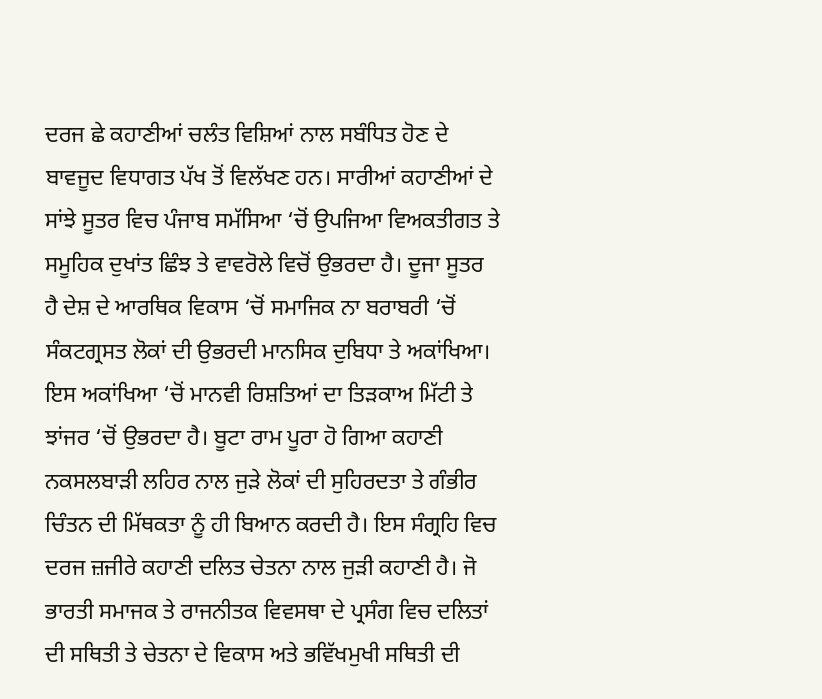ਦਰਜ ਛੇ ਕਹਾਣੀਆਂ ਚਲੰਤ ਵਿਸ਼ਿਆਂ ਨਾਲ ਸਬੰਧਿਤ ਹੋਣ ਦੇ ਬਾਵਜੂਦ ਵਿਧਾਗਤ ਪੱਖ ਤੋਂ ਵਿਲੱਖਣ ਹਨ। ਸਾਰੀਆਂ ਕਹਾਣੀਆਂ ਦੇ ਸਾਂਝੇ ਸੂਤਰ ਵਿਚ ਪੰਜਾਬ ਸਮੱਸਿਆ ‘ਚੋਂ ਉਪਜਿਆ ਵਿਅਕਤੀਗਤ ਤੇ ਸਮੂਹਿਕ ਦੁਖਾਂਤ ਛਿੰਝ ਤੇ ਵਾਵਰੋਲੇ ਵਿਚੋਂ ਉਭਰਦਾ ਹੈ। ਦੂਜਾ ਸੂਤਰ ਹੈ ਦੇਸ਼ ਦੇ ਆਰਥਿਕ ਵਿਕਾਸ ‘ਚੋਂ ਸਮਾਜਿਕ ਨਾ ਬਰਾਬਰੀ ‘ਚੋਂ ਸੰਕਟਗ੍ਰਸਤ ਲੋਕਾਂ ਦੀ ਉਭਰਦੀ ਮਾਨਸਿਕ ਦੁਬਿਧਾ ਤੇ ਅਕਾਂਖਿਆ। ਇਸ ਅਕਾਂਖਿਆ ‘ਚੋਂ ਮਾਨਵੀ ਰਿਸ਼ਤਿਆਂ ਦਾ ਤਿੜਕਾਅ ਮਿੱਟੀ ਤੇ ਝਾਂਜਰ ‘ਚੋਂ ਉਭਰਦਾ ਹੈ। ਬੂਟਾ ਰਾਮ ਪੂਰਾ ਹੋ ਗਿਆ ਕਹਾਣੀ ਨਕਸਲਬਾੜੀ ਲਹਿਰ ਨਾਲ ਜੁੜੇ ਲੋਕਾਂ ਦੀ ਸੁਹਿਰਦਤਾ ਤੇ ਗੰਭੀਰ ਚਿੰਤਨ ਦੀ ਮਿੱਥਕਤਾ ਨੂੰ ਹੀ ਬਿਆਨ ਕਰਦੀ ਹੈ। ਇਸ ਸੰਗ੍ਰਹਿ ਵਿਚ ਦਰਜ ਜ਼ਜੀਰੇ ਕਹਾਣੀ ਦਲਿਤ ਚੇਤਨਾ ਨਾਲ ਜੁੜੀ ਕਹਾਣੀ ਹੈ। ਜੋ ਭਾਰਤੀ ਸਮਾਜਕ ਤੇ ਰਾਜਨੀਤਕ ਵਿਵਸਥਾ ਦੇ ਪ੍ਰਸੰਗ ਵਿਚ ਦਲਿਤਾਂ ਦੀ ਸਥਿਤੀ ਤੇ ਚੇਤਨਾ ਦੇ ਵਿਕਾਸ ਅਤੇ ਭਵਿੱਖਮੁਖੀ ਸਥਿਤੀ ਦੀ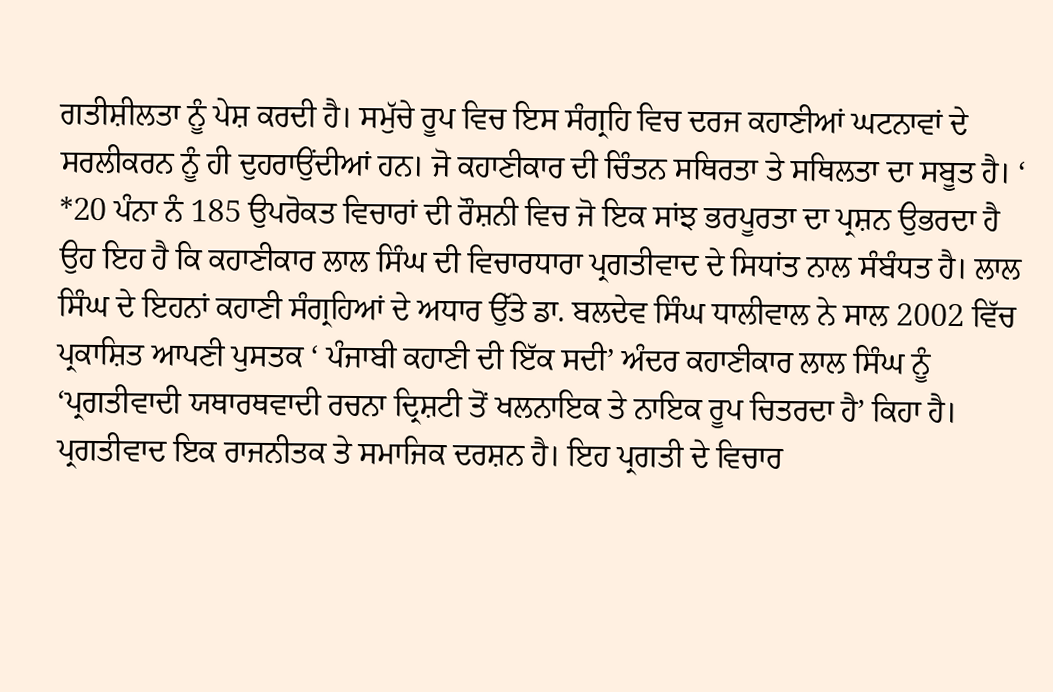ਗਤੀਸ਼ੀਲਤਾ ਨੂੰ ਪੇਸ਼ ਕਰਦੀ ਹੈ। ਸਮੁੱਚੇ ਰੂਪ ਵਿਚ ਇਸ ਸੰਗ੍ਰਹਿ ਵਿਚ ਦਰਜ ਕਹਾਣੀਆਂ ਘਟਨਾਵਾਂ ਦੇ ਸਰਲੀਕਰਨ ਨੂੰ ਹੀ ਦੁਹਰਾਉਂਦੀਆਂ ਹਨ। ਜੋ ਕਹਾਣੀਕਾਰ ਦੀ ਚਿੰਤਨ ਸਥਿਰਤਾ ਤੇ ਸਥਿਲਤਾ ਦਾ ਸਬੂਤ ਹੈ। ‘ *20 ਪੰਨਾ ਨੰ 185 ਉਪਰੋਕਤ ਵਿਚਾਰਾਂ ਦੀ ਰੌਸ਼ਨੀ ਵਿਚ ਜੋ ਇਕ ਸਾਂਝ ਭਰਪੂਰਤਾ ਦਾ ਪ੍ਰਸ਼ਨ ਉਭਰਦਾ ਹੈ ਉਹ ਇਹ ਹੈ ਕਿ ਕਹਾਣੀਕਾਰ ਲਾਲ ਸਿੰਘ ਦੀ ਵਿਚਾਰਧਾਰਾ ਪ੍ਰਗਤੀਵਾਦ ਦੇ ਸਿਧਾਂਤ ਨਾਲ ਸੰਬੰਧਤ ਹੈ। ਲਾਲ ਸਿੰਘ ਦੇ ਇਹਨਾਂ ਕਹਾਣੀ ਸੰਗ੍ਰਹਿਆਂ ਦੇ ਅਧਾਰ ਉੱਤੇ ਡਾ. ਬਲਦੇਵ ਸਿੰਘ ਧਾਲੀਵਾਲ ਨੇ ਸਾਲ 2002 ਵਿੱਚ ਪ੍ਰਕਾਸ਼ਿਤ ਆਪਣੀ ਪੁਸਤਕ ‘ ਪੰਜਾਬੀ ਕਹਾਣੀ ਦੀ ਇੱਕ ਸਦੀ’ ਅੰਦਰ ਕਹਾਣੀਕਾਰ ਲਾਲ ਸਿੰਘ ਨੂੰ ‘ਪ੍ਰਗਤੀਵਾਦੀ ਯਥਾਰਥਵਾਦੀ ਰਚਨਾ ਦ੍ਰਿਸ਼ਟੀ ਤੋਂ ਖਲਨਾਇਕ ਤੇ ਨਾਇਕ ਰੂਪ ਚਿਤਰਦਾ ਹੈ’ ਕਿਹਾ ਹੈ। ਪ੍ਰਗਤੀਵਾਦ ਇਕ ਰਾਜਨੀਤਕ ਤੇ ਸਮਾਜਿਕ ਦਰਸ਼ਨ ਹੈ। ਇਹ ਪ੍ਰਗਤੀ ਦੇ ਵਿਚਾਰ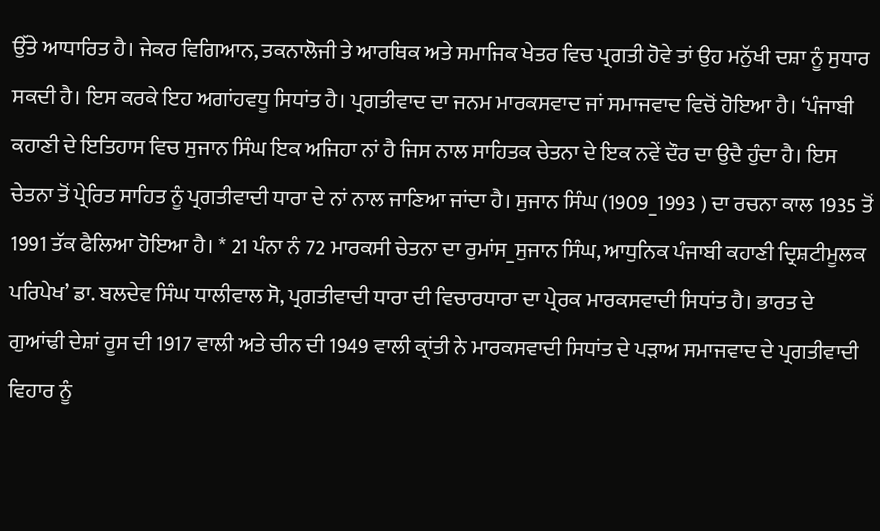ਉੱਤੇ ਆਧਾਰਿਤ ਹੈ। ਜੇਕਰ ਵਿਗਿਆਨ, ਤਕਨਾਲੋਜੀ ਤੇ ਆਰਥਿਕ ਅਤੇ ਸਮਾਜਿਕ ਖੇਤਰ ਵਿਚ ਪ੍ਰਗਤੀ ਹੋਵੇ ਤਾਂ ਉਹ ਮਨੁੱਖੀ ਦਸ਼ਾ ਨੂੰ ਸੁਧਾਰ ਸਕਦੀ ਹੈ। ਇਸ ਕਰਕੇ ਇਹ ਅਗਾਂਹਵਧੂ ਸਿਧਾਂਤ ਹੈ। ਪ੍ਰਗਤੀਵਾਦ ਦਾ ਜਨਮ ਮਾਰਕਸਵਾਦ ਜਾਂ ਸਮਾਜਵਾਦ ਵਿਚੋਂ ਹੋਇਆ ਹੈ। ‘ਪੰਜਾਬੀ ਕਹਾਣੀ ਦੇ ਇਤਿਹਾਸ ਵਿਚ ਸੁਜਾਨ ਸਿੰਘ ਇਕ ਅਜਿਹਾ ਨਾਂ ਹੈ ਜਿਸ ਨਾਲ ਸਾਹਿਤਕ ਚੇਤਨਾ ਦੇ ਇਕ ਨਵੇਂ ਦੌਰ ਦਾ ਉਦੈ ਹੁੰਦਾ ਹੈ। ਇਸ ਚੇਤਨਾ ਤੋਂ ਪ੍ਰੇਰਿਤ ਸਾਹਿਤ ਨੂੰ ਪ੍ਰਗਤੀਵਾਦੀ ਧਾਰਾ ਦੇ ਨਾਂ ਨਾਲ ਜਾਣਿਆ ਜਾਂਦਾ ਹੈ। ਸੁਜਾਨ ਸਿੰਘ (1909_1993 ) ਦਾ ਰਚਨਾ ਕਾਲ 1935 ਤੋਂ 1991 ਤੱਕ ਫੈਲਿਆ ਹੋਇਆ ਹੈ। * 21 ਪੰਨਾ ਨੰ 72 ਮਾਰਕਸੀ ਚੇਤਨਾ ਦਾ ਰੁਮਾਂਸ_ਸੁਜਾਨ ਸਿੰਘ, ਆਧੁਨਿਕ ਪੰਜਾਬੀ ਕਹਾਣੀ ਦ੍ਰਿਸ਼ਟੀਮੂਲਕ ਪਰਿਪੇਖ’ ਡਾ. ਬਲਦੇਵ ਸਿੰਘ ਧਾਲੀਵਾਲ ਸੋ, ਪ੍ਰਗਤੀਵਾਦੀ ਧਾਰਾ ਦੀ ਵਿਚਾਰਧਾਰਾ ਦਾ ਪ੍ਰੇਰਕ ਮਾਰਕਸਵਾਦੀ ਸਿਧਾਂਤ ਹੈ। ਭਾਰਤ ਦੇ ਗੁਆਂਢੀ ਦੇਸ਼ਾਂ ਰੂਸ ਦੀ 1917 ਵਾਲੀ ਅਤੇ ਚੀਨ ਦੀ 1949 ਵਾਲੀ ਕ੍ਰਾਂਤੀ ਨੇ ਮਾਰਕਸਵਾਦੀ ਸਿਧਾਂਤ ਦੇ ਪੜਾਅ ਸਮਾਜਵਾਦ ਦੇ ਪ੍ਰਗਤੀਵਾਦੀ ਵਿਹਾਰ ਨੂੰ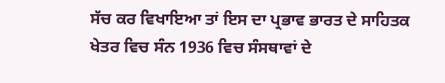ਸੱਚ ਕਰ ਵਿਖਾਇਆ ਤਾਂ ਇਸ ਦਾ ਪ੍ਰਭਾਵ ਭਾਰਤ ਦੇ ਸਾਹਿਤਕ ਖੇਤਰ ਵਿਚ ਸੰਨ 1936 ਵਿਚ ਸੰਸਥਾਵਾਂ ਦੇ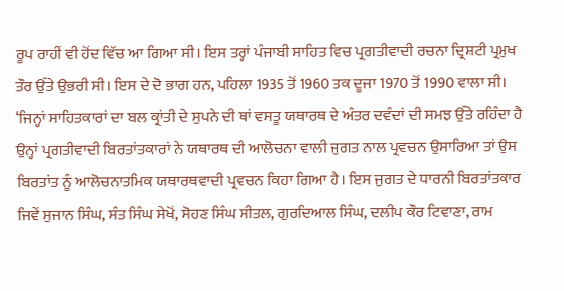ਰੂਪ ਰਾਹੀਂ ਵੀ ਹੋਂਦ ਵਿੱਚ ਆ ਗਿਆ ਸੀ। ਇਸ ਤਰ੍ਹਾਂ ਪੰਜਾਬੀ ਸਾਹਿਤ ਵਿਚ ਪ੍ਰਗਤੀਵਾਦੀ ਰਚਨਾ ਦ੍ਰਿਸ਼ਟੀ ਪ੍ਰਮੁਖ ਤੌਰ ਉੱਤੇ ਉਭਰੀ ਸੀ। ਇਸ ਦੇ ਦੋ ਭਾਗ ਹਨ, ਪਹਿਲਾ 1935 ਤੋਂ 1960 ਤਕ ਦੂਜਾ 1970 ਤੋਂ 1990 ਵਾਲਾ ਸੀ। ‘ਜਿਨ੍ਹਾਂ ਸਾਹਿਤਕਾਰਾਂ ਦਾ ਬਲ ਕ੍ਰਾਂਤੀ ਦੇ ਸੁਪਨੇ ਦੀ ਥਾਂ ਵਸਤੂ ਯਥਾਰਥ ਦੇ ਅੰਤਰ ਦਵੰਦਾਂ ਦੀ ਸਮਝ ਉੱਤੇ ਰਹਿੰਦਾ ਹੈ ਉਨ੍ਹਾਂ ਪ੍ਰਗਤੀਵਾਦੀ ਬਿਰਤਾਂਤਕਾਰਾਂ ਨੇ ਯਥਾਰਥ ਦੀ ਆਲੋਚਨਾ ਵਾਲੀ ਜੁਗਤ ਨਾਲ ਪ੍ਰਵਚਨ ਉਸਾਰਿਆ ਤਾਂ ਉਸ ਬਿਰਤਾਂਤ ਨੂੰ ਆਲੋਚਨਾਤਮਿਕ ਯਥਾਰਥਵਾਦੀ ਪ੍ਰਵਚਨ ਕਿਹਾ ਗਿਆ ਹੈ। ਇਸ ਜੁਗਤ ਦੇ ਧਾਰਨੀ ਬਿਰਤਾਂਤਕਾਰ ਜਿਵੇਂ ਸੁਜਾਨ ਸਿੰਘ, ਸੰਤ ਸਿੰਘ ਸੇਖੋਂ, ਸੋਹਣ ਸਿੰਘ ਸੀਤਲ, ਗੁਰਦਿਆਲ ਸਿੰਘ, ਦਲੀਪ ਕੌਰ ਟਿਵਾਣਾ, ਰਾਮ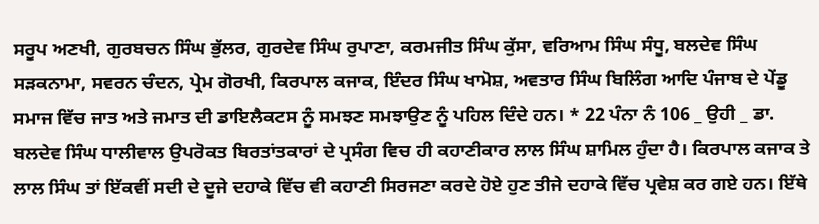ਸਰੂਪ ਅਣਖੀ, ਗੁਰਬਚਨ ਸਿੰਘ ਭੁੱਲਰ, ਗੁਰਦੇਵ ਸਿੰਘ ਰੁਪਾਣਾ, ਕਰਮਜੀਤ ਸਿੰਘ ਕੁੱਸਾ, ਵਰਿਆਮ ਸਿੰਘ ਸੰਧੂ, ਬਲਦੇਵ ਸਿੰਘ ਸੜਕਨਾਮਾ, ਸਵਰਨ ਚੰਦਨ, ਪ੍ਰੇਮ ਗੋਰਖੀ, ਕਿਰਪਾਲ ਕਜਾਕ, ਇੰਦਰ ਸਿੰਘ ਖਾਮੋਸ਼, ਅਵਤਾਰ ਸਿੰਘ ਬਿਲਿੰਗ ਆਦਿ ਪੰਜਾਬ ਦੇ ਪੇਂਡੂ ਸਮਾਜ ਵਿੱਚ ਜਾਤ ਅਤੇ ਜਮਾਤ ਦੀ ਡਾਇਲੈਕਟਸ ਨੂੰ ਸਮਝਣ ਸਮਝਾਉਣ ਨੂੰ ਪਹਿਲ ਦਿੰਦੇ ਹਨ। * 22 ਪੰਨਾ ਨੰ 106 _ ਉਹੀ _ ਡਾ. ਬਲਦੇਵ ਸਿੰਘ ਧਾਲੀਵਾਲ ਉਪਰੋਕਤ ਬਿਰਤਾਂਤਕਾਰਾਂ ਦੇ ਪ੍ਰਸੰਗ ਵਿਚ ਹੀ ਕਹਾਣੀਕਾਰ ਲਾਲ ਸਿੰਘ ਸ਼ਾਮਿਲ ਹੁੰਦਾ ਹੈ। ਕਿਰਪਾਲ ਕਜਾਕ ਤੇ ਲਾਲ ਸਿੰਘ ਤਾਂ ਇੱਕਵੀਂ ਸਦੀ ਦੇ ਦੂਜੇ ਦਹਾਕੇ ਵਿੱਚ ਵੀ ਕਹਾਣੀ ਸਿਰਜਣਾ ਕਰਦੇ ਹੋਏ ਹੁਣ ਤੀਜੇ ਦਹਾਕੇ ਵਿੱਚ ਪ੍ਰਵੇਸ਼ ਕਰ ਗਏ ਹਨ। ਇੱਥੇ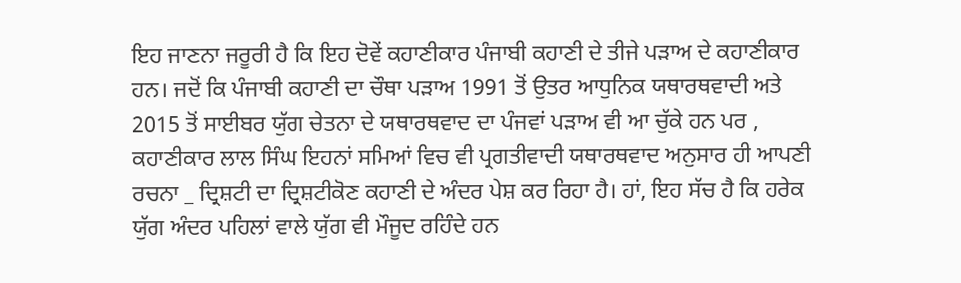ਇਹ ਜਾਣਨਾ ਜਰੂਰੀ ਹੈ ਕਿ ਇਹ ਦੋਵੇਂ ਕਹਾਣੀਕਾਰ ਪੰਜਾਬੀ ਕਹਾਣੀ ਦੇ ਤੀਜੇ ਪੜਾਅ ਦੇ ਕਹਾਣੀਕਾਰ ਹਨ। ਜਦੋਂ ਕਿ ਪੰਜਾਬੀ ਕਹਾਣੀ ਦਾ ਚੌਥਾ ਪੜਾਅ 1991 ਤੋਂ ਉਤਰ ਆਧੁਨਿਕ ਯਥਾਰਥਵਾਦੀ ਅਤੇ 2015 ਤੋਂ ਸਾਈਬਰ ਯੁੱਗ ਚੇਤਨਾ ਦੇ ਯਥਾਰਥਵਾਦ ਦਾ ਪੰਜਵਾਂ ਪੜਾਅ ਵੀ ਆ ਚੁੱਕੇ ਹਨ ਪਰ , ਕਹਾਣੀਕਾਰ ਲਾਲ ਸਿੰਘ ਇਹਨਾਂ ਸਮਿਆਂ ਵਿਚ ਵੀ ਪ੍ਰਗਤੀਵਾਦੀ ਯਥਾਰਥਵਾਦ ਅਨੁਸਾਰ ਹੀ ਆਪਣੀ ਰਚਨਾ _ ਦ੍ਰਿਸ਼ਟੀ ਦਾ ਦ੍ਰਿਸ਼ਟੀਕੋਣ ਕਹਾਣੀ ਦੇ ਅੰਦਰ ਪੇਸ਼ ਕਰ ਰਿਹਾ ਹੈ। ਹਾਂ, ਇਹ ਸੱਚ ਹੈ ਕਿ ਹਰੇਕ ਯੁੱਗ ਅੰਦਰ ਪਹਿਲਾਂ ਵਾਲੇ ਯੁੱਗ ਵੀ ਮੌਜੂਦ ਰਹਿੰਦੇ ਹਨ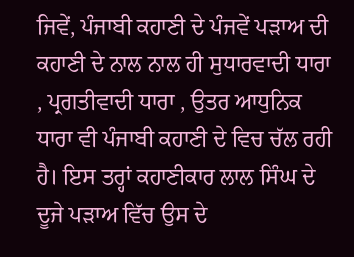ਜਿਵੇਂ, ਪੰਜਾਬੀ ਕਹਾਣੀ ਦੇ ਪੰਜਵੇਂ ਪੜਾਅ ਦੀ ਕਹਾਣੀ ਦੇ ਨਾਲ ਨਾਲ ਹੀ ਸੁਧਾਰਵਾਦੀ ਧਾਰਾ , ਪ੍ਰਗਤੀਵਾਦੀ ਧਾਰਾ , ਉਤਰ ਆਧੁਨਿਕ ਧਾਰਾ ਵੀ ਪੰਜਾਬੀ ਕਹਾਣੀ ਦੇ ਵਿਚ ਚੱਲ ਰਹੀ ਹੈ। ਇਸ ਤਰ੍ਹਾਂ ਕਹਾਣੀਕਾਰ ਲਾਲ ਸਿੰਘ ਦੇ ਦੂਜੇ ਪੜਾਅ ਵਿੱਚ ਉਸ ਦੇ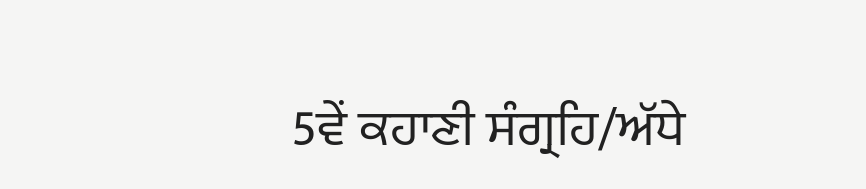5ਵੇਂ ਕਹਾਣੀ ਸੰਗ੍ਰਹਿ/ਅੱਧੇ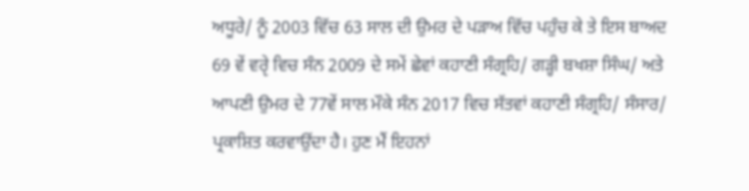ਅਧੂਰੇ/ ਨੂੰ 2003 ਵਿੱਚ 63 ਸਾਲ ਦੀ ਉਮਰ ਦੇ ਪੜਾਅ ਵਿੱਚ ਪਹੁੰਚ ਕੇ ਤੇ ਇਸ ਬਾਅਦ 69 ਵੇਂ ਵਰੵੇ ਵਿਚ ਸੰਨ 2009 ਦੇ ਸਮੇਂ ਛੇਵਾਂ ਕਹਾਣੀ ਸੰਗ੍ਰਹਿ/ ਗੜ੍ਹੀ ਬਖਸ਼ਾ ਸਿੰਘ/ ਅਤੇ ਆਪਣੀ ਉਮਰ ਦੇ 77ਵੇਂ ਸਾਲ ਮੌਕੇ ਸੰਨ 2017 ਵਿਚ ਸੱਤਵਾਂ ਕਹਾਣੀ ਸੰਗ੍ਰਹਿ/ ਸੰਸਾਰ/ ਪ੍ਰਕਾਸ਼ਿਤ ਕਰਵਾਉਂਦਾ ਹੈ। ਹੁਣ ਮੈਂ ਇਹਨਾਂ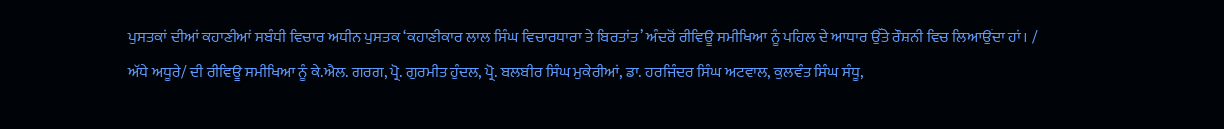ਪੁਸਤਕਾਂ ਦੀਆਂ ਕਹਾਣੀਆਂ ਸਬੰਧੀ ਵਿਚਾਰ ਅਧੀਨ ਪੁਸਤਕ ‘ਕਹਾਣੀਕਾਰ ਲਾਲ ਸਿੰਘ ਵਿਚਾਰਧਾਰਾ ਤੇ ਬਿਰਤਾਂਤ’ ਅੰਦਰੋਂ ਰੀਵਿਊ ਸਮੀਖਿਆ ਨੂੰ ਪਹਿਲ ਦੇ ਆਧਾਰ ਉੱਤੇ ਰੌਸ਼ਨੀ ਵਿਚ ਲਿਆਉਂਦਾ ਹਾਂ। / ਅੱਧੇ ਅਧੂਰੇ/ ਦੀ ਰੀਵਿਊ ਸਮੀਖਿਆ ਨੂੰ ਕੇ.ਐਲ. ਗਰਗ, ਪ੍ਰੋ. ਗੁਰਮੀਤ ਹੁੰਦਲ, ਪ੍ਰੋ. ਬਲਬੀਰ ਸਿੰਘ ਮੁਕੇਰੀਆਂ, ਡਾ. ਹਰਜਿੰਦਰ ਸਿੰਘ ਅਟਵਾਲ, ਕੁਲਵੰਤ ਸਿੰਘ ਸੰਧੂ,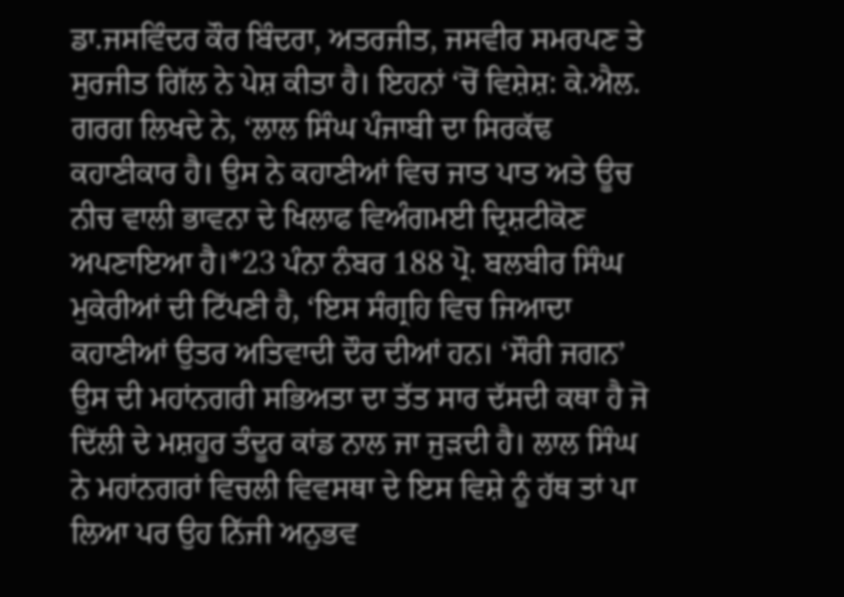ਡਾ.ਜਸਵਿੰਦਰ ਕੌਰ ਬਿੰਦਰਾ, ਅਤਰਜੀਤ, ਜਸਵੀਰ ਸਮਰਪਣ ਤੇ ਸੁਰਜੀਤ ਗਿੱਲ ਨੇ ਪੇਸ਼ ਕੀਤਾ ਹੈ। ਇਹਨਾਂ ‘ਚੋਂ ਵਿਸ਼ੇਸ਼: ਕੇ.ਐਲ. ਗਰਗ ਲਿਖਦੇ ਨੇ, ‘ਲਾਲ ਸਿੰਘ ਪੰਜਾਬੀ ਦਾ ਸਿਰਕੱਢ ਕਹਾਣੀਕਾਰ ਹੈ। ਉਸ ਨੇ ਕਹਾਣੀਆਂ ਵਿਚ ਜਾਤ ਪਾਤ ਅਤੇ ਊਚ ਨੀਚ ਵਾਲੀ ਭਾਵਨਾ ਦੇ ਖਿਲਾਫ ਵਿਅੰਗਮਈ ਦ੍ਰਿਸ਼ਟੀਕੋਣ ਅਪਣਾਇਆ ਹੈ।*23 ਪੰਨਾ ਨੰਬਰ 188 ਪ੍ਰੋ. ਬਲਬੀਰ ਸਿੰਘ ਮੁਕੇਰੀਆਂ ਦੀ ਟਿੱਪਣੀ ਹੈ, ‘ਇਸ ਸੰਗ੍ਰਹਿ ਵਿਚ ਜਿਆਦਾ ਕਹਾਣੀਆਂ ਉਤਰ ਅਤਿਵਾਦੀ ਦੌਰ ਦੀਆਂ ਹਨ। ‘ਸੌਰੀ ਜਗਨ’ ਉਸ ਦੀ ਮਹਾਂਨਗਰੀ ਸਭਿਅਤਾ ਦਾ ਤੱਤ ਸਾਰ ਦੱਸਦੀ ਕਥਾ ਹੈ ਜੋ ਦਿੱਲੀ ਦੇ ਮਸ਼ਹੂਰ ਤੰਦੂਰ ਕਾਂਡ ਨਾਲ ਜਾ ਜੁੜਦੀ ਹੈ। ਲਾਲ ਸਿੰਘ ਨੇ ਮਹਾਂਨਗਰਾਂ ਵਿਚਲੀ ਵਿਵਸਥਾ ਦੇ ਇਸ ਵਿਸ਼ੇ ਨੂੰ ਹੱਥ ਤਾਂ ਪਾ ਲਿਆ ਪਰ ਉਹ ਨਿੱਜੀ ਅਨੁਭਵ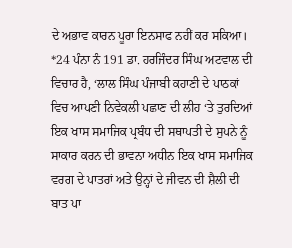ਦੇ ਅਭਾਵ ਕਾਰਨ ਪੂਰਾ ਇਨਸਾਫ ਨਹੀਂ ਕਰ ਸਕਿਆ। *24 ਪੰਨਾ ਨੰ 191 ਡਾ. ਹਰਜਿੰਦਰ ਸਿੰਘ ਅਟਵਾਲ ਦੀ ਵਿਚਾਰ ਹੈ, ‘ਲਾਲ ਸਿੰਘ ਪੰਜਾਬੀ ਕਹਾਣੀ ਦੇ ਪਾਠਕਾਂ ਵਿਚ ਆਪਣੀ ਨਿਵੇਕਲੀ ਪਛਾਣ ਦੀ ਲੀਹ ‘ਤੇ ਤੁਰਦਿਆਂ ਇਕ ਖਾਸ ਸਮਾਜਿਕ ਪ੍ਰਬੰਧ ਦੀ ਸਥਾਪਤੀ ਦੇ ਸੁਪਨੇ ਨੂੰ ਸਾਕਾਰ ਕਰਨ ਦੀ ਭਾਵਨਾ ਅਧੀਨ ਇਕ ਖਾਸ ਸਮਾਜਿਕ ਵਰਗ ਦੇ ਪਾਤਰਾਂ ਅਤੇ ਉਨ੍ਹਾਂ ਦੇ ਜੀਵਨ ਦੀ ਸ਼ੈਲੀ ਦੀ ਬਾਤ ਪਾ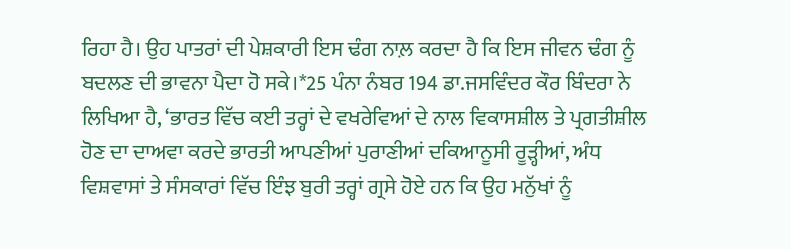ਰਿਹਾ ਹੈ। ਉਹ ਪਾਤਰਾਂ ਦੀ ਪੇਸ਼ਕਾਰੀ ਇਸ ਢੰਗ ਨਾਲ਼ ਕਰਦਾ ਹੈ ਕਿ ਇਸ ਜੀਵਨ ਢੰਗ ਨੂੰ ਬਦਲਣ ਦੀ ਭਾਵਨਾ ਪੈਦਾ ਹੋ ਸਕੇ।*25 ਪੰਨਾ ਨੰਬਰ 194 ਡਾ.ਜਸਵਿੰਦਰ ਕੌਰ ਬਿੰਦਰਾ ਨੇ ਲਿਖਿਆ ਹੈ, ‘ਭਾਰਤ ਵਿੱਚ ਕਈ ਤਰ੍ਹਾਂ ਦੇ ਵਖਰੇਵਿਆਂ ਦੇ ਨਾਲ ਵਿਕਾਸਸ਼ੀਲ ਤੇ ਪ੍ਰਗਤੀਸ਼ੀਲ ਹੋਣ ਦਾ ਦਾਅਵਾ ਕਰਦੇ ਭਾਰਤੀ ਆਪਣੀਆਂ ਪੁਰਾਣੀਆਂ ਦਕਿਆਨੂਸੀ ਰੂੜ੍ਹੀਆਂ, ਅੰਧ ਵਿਸ਼ਵਾਸਾਂ ਤੇ ਸੰਸਕਾਰਾਂ ਵਿੱਚ ਇੰਝ ਬੁਰੀ ਤਰ੍ਹਾਂ ਗ੍ਰਸੇ ਹੋਏ ਹਨ ਕਿ ਉਹ ਮਨੁੱਖਾਂ ਨੂੰ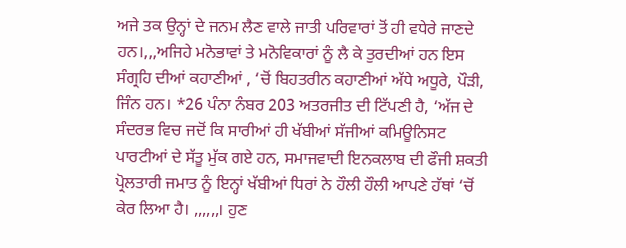ਅਜੇ ਤਕ ਉਨ੍ਹਾਂ ਦੇ ਜਨਮ ਲੈਣ ਵਾਲੇ ਜਾਤੀ ਪਰਿਵਾਰਾਂ ਤੋਂ ਹੀ ਵਧੇਰੇ ਜਾਣਦੇ ਹਨ।,,,ਅਜਿਹੇ ਮਨੋਭਾਵਾਂ ਤੇ ਮਨੋਵਿਕਾਰਾਂ ਨੂੰ ਲੈ ਕੇ ਤੁਰਦੀਆਂ ਹਨ ਇਸ ਸੰਗ੍ਰਹਿ ਦੀਆਂ ਕਹਾਣੀਆਂ , ‘ਚੋਂ ਬਿਹਤਰੀਨ ਕਹਾਣੀਆਂ ਅੱਧੇ ਅਧੂਰੇ, ਪੌੜੀ, ਜਿੰਨ ਹਨ। *26 ਪੰਨਾ ਨੰਬਰ 203 ਅਤਰਜੀਤ ਦੀ ਟਿੱਪਣੀ ਹੈ, ‘ਅੱਜ ਦੇ ਸੰਦਰਭ ਵਿਚ ਜਦੋਂ ਕਿ ਸਾਰੀਆਂ ਹੀ ਖੱਬੀਆਂ ਸੱਜੀਆਂ ਕਮਿਊਨਿਸਟ ਪਾਰਟੀਆਂ ਦੇ ਸੱਤੂ ਮੁੱਕ ਗਏ ਹਨ, ਸਮਾਜਵਾਦੀ ਇਨਕਲਾਬ ਦੀ ਫੌਜੀ ਸ਼ਕਤੀ ਪ੍ਰੋਲਤਾਰੀ ਜਮਾਤ ਨੂੰ ਇਨ੍ਹਾਂ ਖੱਬੀਆਂ ਧਿਰਾਂ ਨੇ ਹੌਲੀ ਹੌਲੀ ਆਪਣੇ ਹੱਥਾਂ ‘ਚੋਂ ਕੇਰ ਲਿਆ ਹੈ। ,,,,,,। ਹੁਣ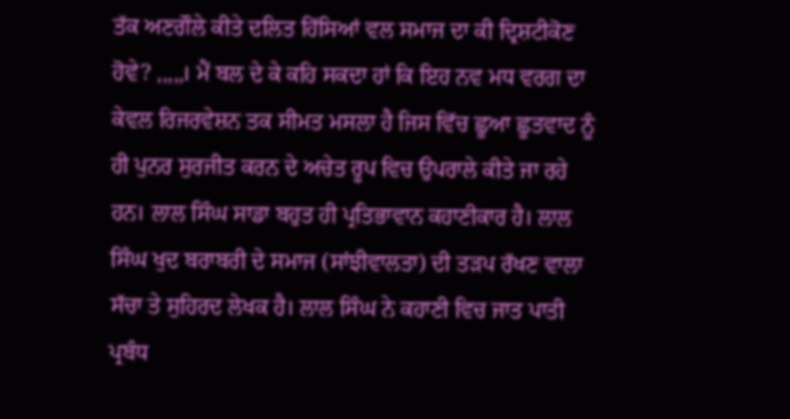ਤੱਕ ਅਣਗੌਲੇ ਕੀਤੇ ਦਲਿਤ ਹਿੱਸਿਆਂ ਵਲ ਸਮਾਜ ਦਾ ਕੀ ਦ੍ਰਿਸ਼ਟੀਕੋਣ ਹੋਵੇ? ,,,,,। ਮੈਂ ਬਲ ਦੇ ਕੇ ਕਹਿ ਸਕਦਾ ਹਾਂ ਕਿ ਇਹ ਨਵ ਮਧ ਵਰਗ ਦਾ ਕੇਵਲ ਰਿਜਰਵੇਸ਼ਨ ਤਕ ਸੀਮਤ ਮਸਲਾ ਹੈ ਜਿਸ ਵਿੱਚ ਛੂਆ ਛੂਤਵਾਦ ਨੂੰ ਹੀ ਪੁਨਰ ਸੁਰਜੀਤ ਕਰਨ ਦੇ ਅਚੇਤ ਰੂਪ ਵਿਚ ਉਪਰਾਲੇ ਕੀਤੇ ਜਾ ਰਹੇ ਹਨ। ਲਾਲ ਸਿੰਘ ਸਾਡਾ ਬਹੁਤ ਹੀ ਪ੍ਰਤਿਭਾਵਾਨ ਕਹਾਣੀਕਾਰ ਹੈ। ਲਾਲ ਸਿੰਘ ਖੁਦ ਬਰਾਬਰੀ ਦੇ ਸਮਾਜ (ਸਾਂਝੀਵਾਲਤਾ) ਦੀ ਤੜਪ ਰੱਖਣ ਵਾਲਾ ਸੱਚਾ ਤੇ ਸੁਹਿਰਦ ਲੇਖਕ ਹੈ। ਲਾਲ ਸਿੰਘ ਨੇ ਕਹਾਣੀ ਵਿਚ ਜਾਤ ਪਾਤੀ ਪ੍ਰਬੰਧ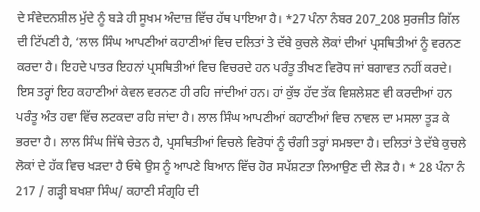ਦੇ ਸੰਵੇਦਨਸ਼ੀਲ ਮੁੱਦੇ ਨੂੰ ਬੜੇ ਹੀ ਸੂਖਮ ਅੰਦਾਜ਼ ਵਿੱਚ ਹੱਥ ਪਾਇਆ ਹੈ। *27 ਪੰਨਾ ਨੰਬਰ 207_208 ਸੁਰਜੀਤ ਗਿੱਲ ਦੀ ਟਿੱਪਣੀ ਹੈ, ‘ਲਾਲ ਸਿੰਘ ਆਪਣੀਆਂ ਕਹਾਣੀਆਂ ਵਿਚ ਦਲਿਤਾਂ ਤੇ ਦੱਬੇ ਕੁਚਲੇ ਲੋਕਾਂ ਦੀਆਂ ਪ੍ਰਸਥਿਤੀਆਂ ਨੂੰ ਵਰਨਣ ਕਰਦਾ ਹੈ। ਇਹਦੇ ਪਾਤਰ ਇਹਨਾਂ ਪ੍ਰਸਥਿਤੀਆਂ ਵਿਚ ਵਿਚਰਦੇ ਹਨ ਪਰੰਤੂ ਤੀਖਣ ਵਿਰੋਧ ਜਾਂ ਬਗਾਵਤ ਨਹੀਂ ਕਰਦੇ। ਇਸ ਤਰ੍ਹਾਂ ਇਹ ਕਹਾਣੀਆਂ ਕੇਵਲ ਵਰਨਣ ਹੀ ਰਹਿ ਜਾਂਦੀਆਂ ਹਨ। ਹਾਂ ਕੁੱਝ ਹੱਦ ਤੱਕ ਵਿਸ਼ਲੇਸ਼ਣ ਵੀ ਕਰਦੀਆਂ ਹਨ ਪਰੰਤੂ ਅੰਤ ਹਵਾ ਵਿੱਚ ਲਟਕਦਾ ਰਹਿ ਜਾਂਦਾ ਹੈ। ਲਾਲ ਸਿੰਘ ਆਪਣੀਆਂ ਕਹਾਣੀਆਂ ਵਿਚ ਨਾਵਲ ਦਾ ਮਸਲਾ ਤੂੜ ਕੇ ਭਰਦਾ ਹੈ। ਲਾਲ ਸਿੰਘ ਜਿੱਥੇ ਚੇਤਨ ਹੈ, ਪ੍ਰਸਥਿਤੀਆਂ ਵਿਚਲੇ ਵਿਰੋਧਾਂ ਨੂੰ ਚੰਗੀ ਤਰ੍ਹਾਂ ਸਮਝਦਾ ਹੈ। ਦਲਿਤਾਂ ਤੇ ਦੱਬੇ ਕੁਚਲੇ ਲੋਕਾਂ ਦੇ ਹੱਕ ਵਿਚ ਖੜਦਾ ਹੈ ਓਥੇ ਉਸ ਨੂੰ ਆਪਣੇ ਬਿਆਨ ਵਿੱਚ ਹੋਰ ਸਪੱਸ਼ਟਤਾ ਲਿਆਉਣ ਦੀ ਲੋੜ ਹੈ। * 28 ਪੰਨਾ ਨੰ 217 / ਗੜ੍ਹੀ ਬਖਸ਼ਾ ਸਿੰਘ/ ਕਹਾਣੀ ਸੰਗ੍ਰਹਿ ਦੀ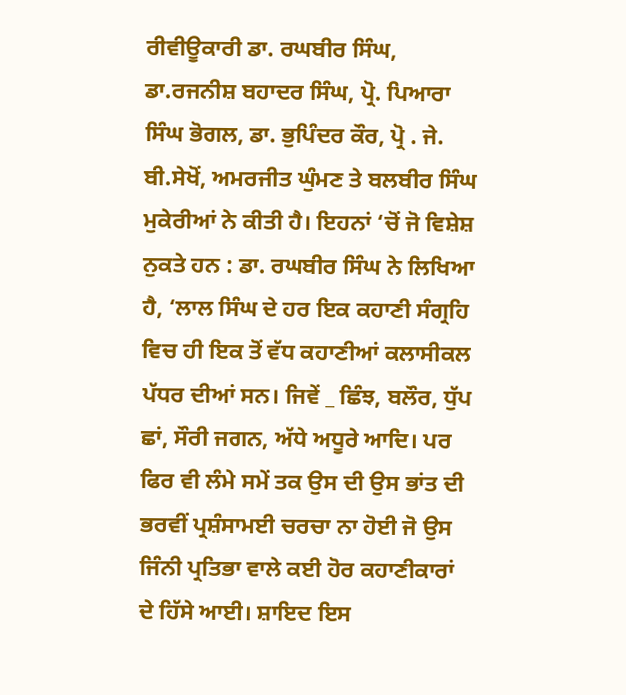ਰੀਵੀਊਕਾਰੀ ਡਾ. ਰਘਬੀਰ ਸਿੰਘ, ਡਾ.ਰਜਨੀਸ਼ ਬਹਾਦਰ ਸਿੰਘ, ਪ੍ਰੋ. ਪਿਆਰਾ ਸਿੰਘ ਭੋਗਲ, ਡਾ. ਭੁਪਿੰਦਰ ਕੌਰ, ਪ੍ਰੋ . ਜੇ. ਬੀ.ਸੇਖੋਂ, ਅਮਰਜੀਤ ਘੁੰਮਣ ਤੇ ਬਲਬੀਰ ਸਿੰਘ ਮੁਕੇਰੀਆਂ ਨੇ ਕੀਤੀ ਹੈ। ਇਹਨਾਂ ‘ਚੋਂ ਜੋ ਵਿਸ਼ੇਸ਼ ਨੁਕਤੇ ਹਨ : ਡਾ. ਰਘਬੀਰ ਸਿੰਘ ਨੇ ਲਿਖਿਆ ਹੈ, ‘ਲਾਲ ਸਿੰਘ ਦੇ ਹਰ ਇਕ ਕਹਾਣੀ ਸੰਗ੍ਰਹਿ ਵਿਚ ਹੀ ਇਕ ਤੋਂ ਵੱਧ ਕਹਾਣੀਆਂ ਕਲਾਸੀਕਲ ਪੱਧਰ ਦੀਆਂ ਸਨ। ਜਿਵੇਂ _ ਛਿੰਝ, ਬਲੌਰ, ਧੁੱਪ ਛਾਂ, ਸੌਰੀ ਜਗਨ, ਅੱਧੇ ਅਧੂਰੇ ਆਦਿ। ਪਰ ਫਿਰ ਵੀ ਲੰਮੇ ਸਮੇਂ ਤਕ ਉਸ ਦੀ ਉਸ ਭਾਂਤ ਦੀ ਭਰਵੀਂ ਪ੍ਰਸ਼ੰਸਾਮਈ ਚਰਚਾ ਨਾ ਹੋਈ ਜੋ ਉਸ ਜਿੰਨੀ ਪ੍ਰਤਿਭਾ ਵਾਲੇ ਕਈ ਹੋਰ ਕਹਾਣੀਕਾਰਾਂ ਦੇ ਹਿੱਸੇ ਆਈ। ਸ਼ਾਇਦ ਇਸ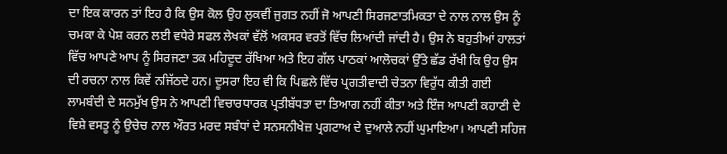ਦਾ ਇਕ ਕਾਰਨ ਤਾਂ ਇਹ ਹੈ ਕਿ ਉਸ ਕੋਲ ਉਹ ਲੁਕਵੀਂ ਜੁਗਤ ਨਹੀਂ ਜੋ ਆਪਣੀ ਸਿਰਜਣਾਤਮਿਕਤਾ ਦੇ ਨਾਲ ਨਾਲ ਉਸ ਨੂੰ ਚਮਕਾ ਕੇ ਪੇਸ਼ ਕਰਨ ਲਈ ਵਧੇਰੇ ਸਫਲ ਲੇਖਕਾਂ ਵੱਲੋਂ ਅਕਸਰ ਵਰਤੋਂ ਵਿੱਚ ਲਿਆਂਦੀ ਜਾਂਦੀ ਹੈ। ਉਸ ਨੇ ਬਹੁਤੀਆਂ ਹਾਲਤਾਂ ਵਿੱਚ ਆਪਣੇ ਆਪ ਨੂੰ ਸਿਰਜਣਾ ਤਕ ਮਹਿਦੂਦ ਰੱਖਿਆ ਅਤੇ ਇਹ ਗੱਲ ਪਾਠਕਾਂ ਆਲੋਚਕਾਂ ਉੱਤੇ ਛੱਡ ਰੱਖੀ ਕਿ ਉਹ ਉਸ ਦੀ ਰਚਨਾ ਨਾਲ ਕਿਵੇਂ ਨਜਿੱਠਦੇ ਹਨ। ਦੂਸਰਾ ਇਹ ਵੀ ਕਿ ਪਿਛਲੇ ਵਿੱਚ ਪ੍ਰਗਤੀਵਾਦੀ ਚੇਤਨਾ ਵਿਰੁੱਧ ਕੀਤੀ ਗਈ ਲਾਮਬੰਦੀ ਦੇ ਸਨਮੁੱਖ ਉਸ ਨੇ ਆਪਣੀ ਵਿਚਾਰਧਾਰਕ ਪ੍ਰਤੀਬੱਧਤਾ ਦਾ ਤਿਆਗ ਨਹੀਂ ਕੀਤਾ ਅਤੇ ਇੰਜ ਆਪਣੀ ਕਹਾਣੀ ਦੇ ਵਿਸ਼ੇ ਵਸਤੂ ਨੂੰ ਉਚੇਚ ਨਾਲ ਔਰਤ ਮਰਦ ਸਬੰਧਾਂ ਦੇ ਸਨਸਨੀਖੇਜ਼ ਪ੍ਰਗਟਾਅ ਦੇ ਦੁਆਲੇ ਨਹੀਂ ਘੁਮਾਇਆ। ਆਪਣੀ ਸਹਿਜ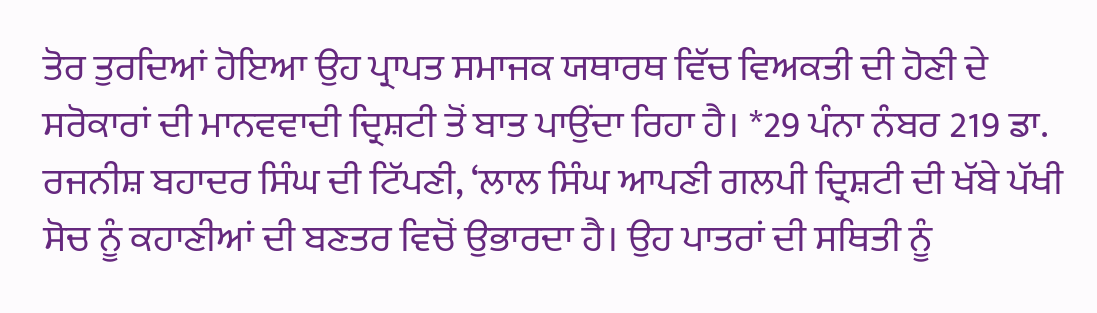ਤੋਰ ਤੁਰਦਿਆਂ ਹੋਇਆ ਉਹ ਪ੍ਰਾਪਤ ਸਮਾਜਕ ਯਥਾਰਥ ਵਿੱਚ ਵਿਅਕਤੀ ਦੀ ਹੋਣੀ ਦੇ ਸਰੋਕਾਰਾਂ ਦੀ ਮਾਨਵਵਾਦੀ ਦ੍ਰਿਸ਼ਟੀ ਤੋਂ ਬਾਤ ਪਾਉਂਦਾ ਰਿਹਾ ਹੈ। *29 ਪੰਨਾ ਨੰਬਰ 219 ਡਾ. ਰਜਨੀਸ਼ ਬਹਾਦਰ ਸਿੰਘ ਦੀ ਟਿੱਪਣੀ, ‘ਲਾਲ ਸਿੰਘ ਆਪਣੀ ਗਲਪੀ ਦ੍ਰਿਸ਼ਟੀ ਦੀ ਖੱਬੇ ਪੱਖੀ ਸੋਚ ਨੂੰ ਕਹਾਣੀਆਂ ਦੀ ਬਣਤਰ ਵਿਚੋਂ ਉਭਾਰਦਾ ਹੈ। ਉਹ ਪਾਤਰਾਂ ਦੀ ਸਥਿਤੀ ਨੂੰ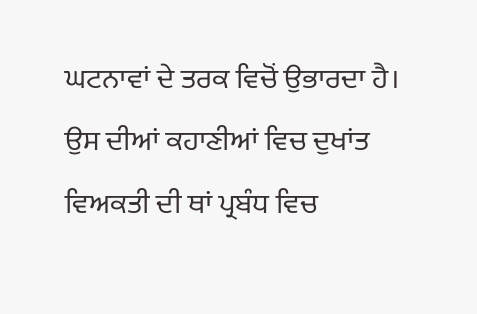ਘਟਨਾਵਾਂ ਦੇ ਤਰਕ ਵਿਚੋਂ ਉਭਾਰਦਾ ਹੈ। ਉਸ ਦੀਆਂ ਕਹਾਣੀਆਂ ਵਿਚ ਦੁਖਾਂਤ ਵਿਅਕਤੀ ਦੀ ਥਾਂ ਪ੍ਰਬੰਧ ਵਿਚ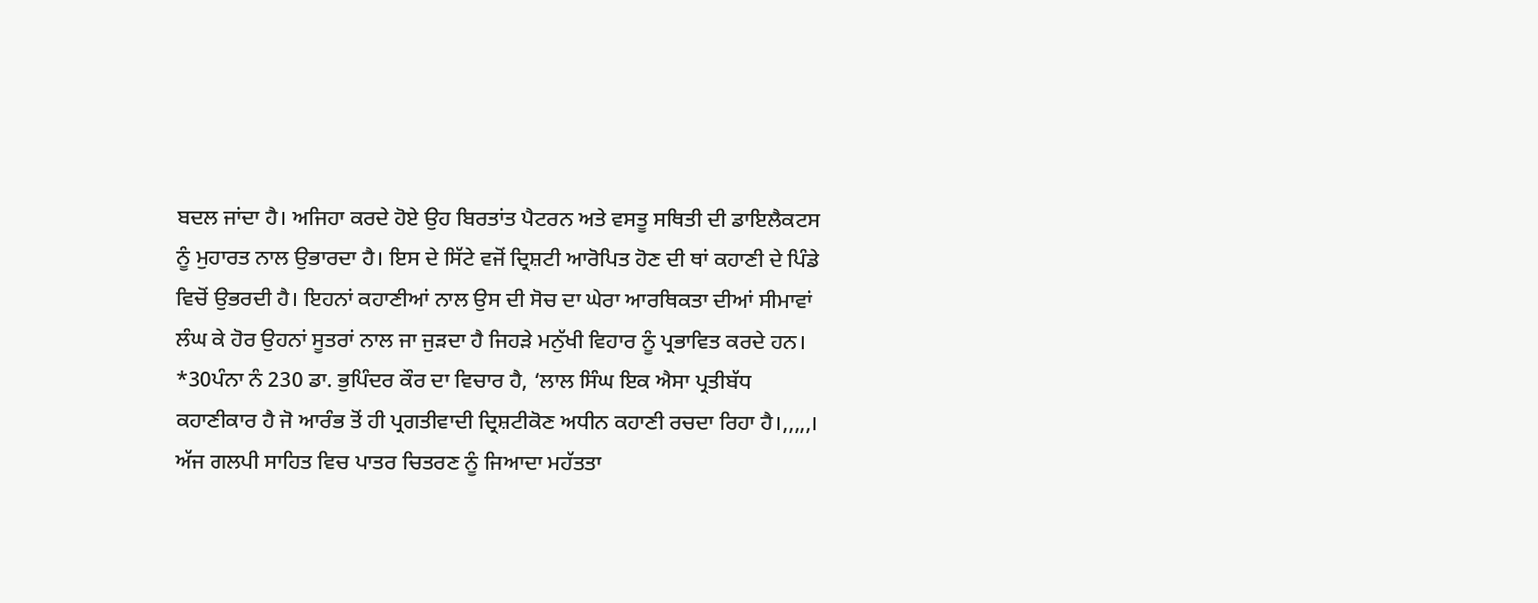ਬਦਲ ਜਾਂਦਾ ਹੈ। ਅਜਿਹਾ ਕਰਦੇ ਹੋਏ ਉਹ ਬਿਰਤਾਂਤ ਪੈਟਰਨ ਅਤੇ ਵਸਤੂ ਸਥਿਤੀ ਦੀ ਡਾਇਲੈਕਟਸ ਨੂੰ ਮੁਹਾਰਤ ਨਾਲ ਉਭਾਰਦਾ ਹੈ। ਇਸ ਦੇ ਸਿੱਟੇ ਵਜੋਂ ਦ੍ਰਿਸ਼ਟੀ ਆਰੋਪਿਤ ਹੋਣ ਦੀ ਥਾਂ ਕਹਾਣੀ ਦੇ ਪਿੰਡੇ ਵਿਚੋਂ ਉਭਰਦੀ ਹੈ। ਇਹਨਾਂ ਕਹਾਣੀਆਂ ਨਾਲ ਉਸ ਦੀ ਸੋਚ ਦਾ ਘੇਰਾ ਆਰਥਿਕਤਾ ਦੀਆਂ ਸੀਮਾਵਾਂ ਲੰਘ ਕੇ ਹੋਰ ਉਹਨਾਂ ਸੂਤਰਾਂ ਨਾਲ ਜਾ ਜੁੜਦਾ ਹੈ ਜਿਹੜੇ ਮਨੁੱਖੀ ਵਿਹਾਰ ਨੂੰ ਪ੍ਰਭਾਵਿਤ ਕਰਦੇ ਹਨ। *30ਪੰਨਾ ਨੰ 230 ਡਾ. ਭੁਪਿੰਦਰ ਕੌਰ ਦਾ ਵਿਚਾਰ ਹੈ, ‘ਲਾਲ ਸਿੰਘ ਇਕ ਐਸਾ ਪ੍ਰਤੀਬੱਧ ਕਹਾਣੀਕਾਰ ਹੈ ਜੋ ਆਰੰਭ ਤੋਂ ਹੀ ਪ੍ਰਗਤੀਵਾਦੀ ਦ੍ਰਿਸ਼ਟੀਕੋਣ ਅਧੀਨ ਕਹਾਣੀ ਰਚਦਾ ਰਿਹਾ ਹੈ।,,,,,। ਅੱਜ ਗਲਪੀ ਸਾਹਿਤ ਵਿਚ ਪਾਤਰ ਚਿਤਰਣ ਨੂੰ ਜਿਆਦਾ ਮਹੱਤਤਾ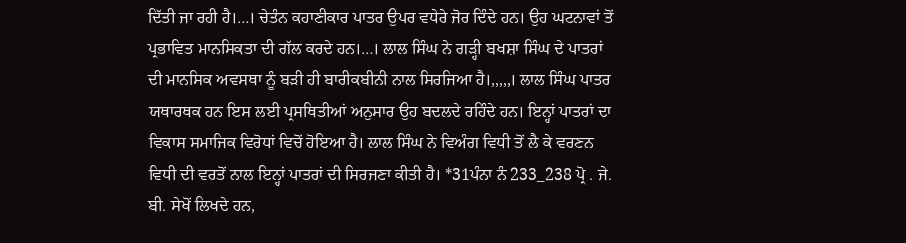ਦਿੱਤੀ ਜਾ ਰਹੀ ਹੈ।…। ਚੇਤੰਨ ਕਹਾਣੀਕਾਰ ਪਾਤਰ ਉਪਰ ਵਧੇਰੇ ਜੋਰ ਦਿੰਦੇ ਹਨ। ਉਹ ਘਟਨਾਵਾਂ ਤੋਂ ਪ੍ਰਭਾਵਿਤ ਮਾਨਸਿਕਤਾ ਦੀ ਗੱਲ ਕਰਦੇ ਹਨ।…। ਲਾਲ ਸਿੰਘ ਨੇ ਗੜ੍ਹੀ ਬਖਸ਼ਾ ਸਿੰਘ ਦੇ ਪਾਤਰਾਂ ਦੀ ਮਾਨਸਿਕ ਅਵਸਥਾ ਨੂੰ ਬੜੀ ਹੀ ਬਾਰੀਕਬੀਨੀ ਨਾਲ ਸਿਰਜਿਆ ਹੈ।,,,,,। ਲਾਲ ਸਿੰਘ ਪਾਤਰ ਯਥਾਰਥਕ ਹਨ ਇਸ ਲਈ ਪ੍ਰਸਥਿਤੀਆਂ ਅਨੁਸਾਰ ਉਹ ਬਦਲਦੇ ਰਹਿੰਦੇ ਹਨ। ਇਨ੍ਹਾਂ ਪਾਤਰਾਂ ਦਾ ਵਿਕਾਸ ਸਮਾਜਿਕ ਵਿਰੋਧਾਂ ਵਿਚੋਂ ਹੋਇਆ ਹੈ। ਲਾਲ ਸਿੰਘ ਨੇ ਵਿਅੰਗ ਵਿਧੀ ਤੋਂ ਲੈ ਕੇ ਵਰਣਨ ਵਿਧੀ ਦੀ ਵਰਤੋਂ ਨਾਲ ਇਨ੍ਹਾਂ ਪਾਤਰਾਂ ਦੀ ਸਿਰਜਣਾ ਕੀਤੀ ਹੈ। *31ਪੰਨਾ ਨੰ 233_238 ਪ੍ਰੋ . ਜੇ. ਬੀ. ਸੇਖੋਂ ਲਿਖਦੇ ਹਨ,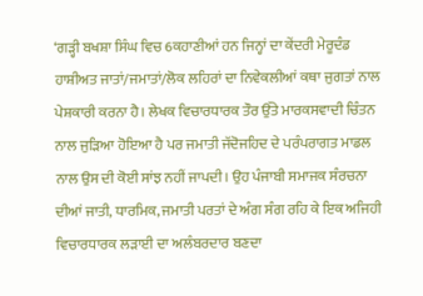‘ਗੜ੍ਹੀ ਬਖਸ਼ਾ ਸਿੰਘ ਵਿਚ 6ਕਹਾਣੀਆਂ ਹਨ ਜਿਨ੍ਹਾਂ ਦਾ ਕੇਂਦਰੀ ਮੇਰੂਦੰਡ ਹਾਸ਼ੀਅਤ ਜਾਤਾਂ/ਜਮਾਤਾਂ/ਲੋਕ ਲਹਿਰਾਂ ਦਾ ਨਿਵੇਕਲੀਆਂ ਕਥਾ ਜੁਗਤਾਂ ਨਾਲ ਪੇਸ਼ਕਾਰੀ ਕਰਨਾ ਹੈ। ਲੇਖਕ ਵਿਚਾਰਧਾਰਕ ਤੌਰ ਉੱਤੇ ਮਾਰਕਸਵਾਦੀ ਚਿੰਤਨ ਨਾਲ ਜੁੜਿਆ ਹੋਇਆ ਹੈ ਪਰ ਜਮਾਤੀ ਜੱਦੋਜਹਿਦ ਦੇ ਪਰੰਪਰਾਗਤ ਮਾਡਲ ਨਾਲ ਉਸ ਦੀ ਕੋਈ ਸਾਂਝ ਨਹੀਂ ਜਾਪਦੀ। ਉਹ ਪੰਜਾਬੀ ਸਮਾਜਕ ਸੰਰਚਨਾ ਦੀਆਂ ਜਾਤੀ, ਧਾਰਮਿਕ, ਜਮਾਤੀ ਪਰਤਾਂ ਦੇ ਅੰਗ ਸੰਗ ਰਹਿ ਕੇ ਇਕ ਅਜਿਹੀ ਵਿਚਾਰਧਾਰਕ ਲੜਾਈ ਦਾ ਅਲੰਬਰਦਾਰ ਬਣਦਾ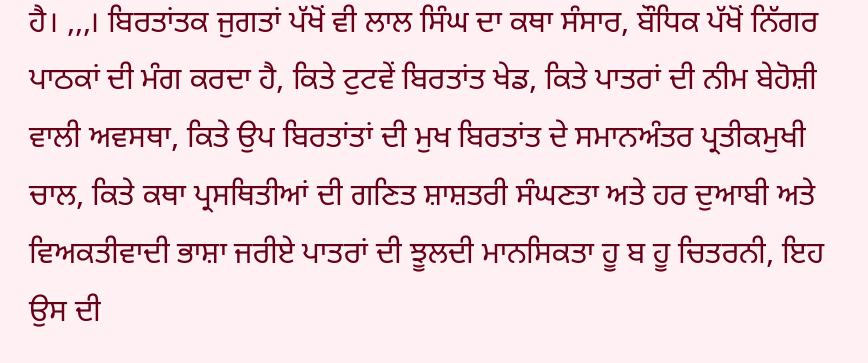ਹੈ। ,,,। ਬਿਰਤਾਂਤਕ ਜੁਗਤਾਂ ਪੱਖੋਂ ਵੀ ਲਾਲ ਸਿੰਘ ਦਾ ਕਥਾ ਸੰਸਾਰ, ਬੌਧਿਕ ਪੱਖੋਂ ਨਿੱਗਰ ਪਾਠਕਾਂ ਦੀ ਮੰਗ ਕਰਦਾ ਹੈ, ਕਿਤੇ ਟੁਟਵੇਂ ਬਿਰਤਾਂਤ ਖੇਡ, ਕਿਤੇ ਪਾਤਰਾਂ ਦੀ ਨੀਮ ਬੇਹੋਸ਼ੀ ਵਾਲੀ ਅਵਸਥਾ, ਕਿਤੇ ਉਪ ਬਿਰਤਾਂਤਾਂ ਦੀ ਮੁਖ ਬਿਰਤਾਂਤ ਦੇ ਸਮਾਨਅੰਤਰ ਪ੍ਰਤੀਕਮੁਖੀ ਚਾਲ, ਕਿਤੇ ਕਥਾ ਪ੍ਰਸਥਿਤੀਆਂ ਦੀ ਗਣਿਤ ਸ਼ਾਸ਼ਤਰੀ ਸੰਘਣਤਾ ਅਤੇ ਹਰ ਦੁਆਬੀ ਅਤੇ ਵਿਅਕਤੀਵਾਦੀ ਭਾਸ਼ਾ ਜਰੀਏ ਪਾਤਰਾਂ ਦੀ ਝੂਲਦੀ ਮਾਨਸਿਕਤਾ ਹੂ ਬ ਹੂ ਚਿਤਰਨੀ, ਇਹ ਉਸ ਦੀ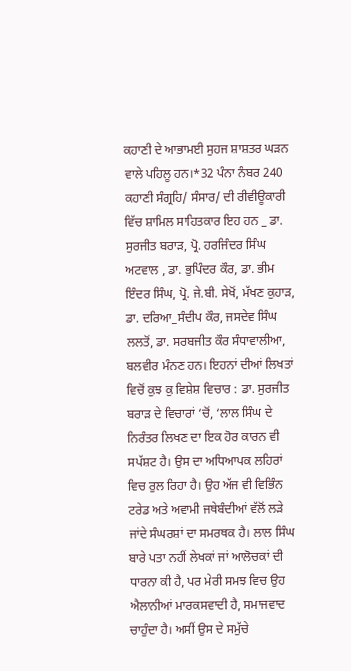ਕਹਾਣੀ ਦੇ ਆਭਾਮਈ ਸੁਹਜ ਸ਼ਾਸ਼ਤਰ ਘੜਨ ਵਾਲੇ ਪਹਿਲੂ ਹਨ।*32 ਪੰਨਾ ਨੰਬਰ 240 ਕਹਾਣੀ ਸੰਗ੍ਰਹਿ/ ਸੰਸਾਰ/ ਦੀ ਰੀਵੀਊਕਾਰੀ ਵਿੱਚ ਸ਼ਾਮਿਲ ਸਾਹਿਤਕਾਰ ਇਹ ਹਨ _ ਡਾ. ਸੁਰਜੀਤ ਬਰਾੜ, ਪ੍ਰੋ. ਹਰਜਿੰਦਰ ਸਿੰਘ ਅਟਵਾਲ , ਡਾ. ਭੁਪਿੰਦਰ ਕੌਰ, ਡਾ. ਭੀਮ ਇੰਦਰ ਸਿੰਘ, ਪ੍ਰੋ. ਜੇ.ਬੀ. ਸੇਖੋਂ, ਮੱਖਣ ਕੁਹਾੜ, ਡਾ. ਦਰਿਆ_ਸੰਦੀਪ ਕੌਰ, ਜਸਦੇਵ ਸਿੰਘ ਲਲਤੋਂ, ਡਾ. ਸਰਬਜੀਤ ਕੌਰ ਸੰਧਾਵਾਲੀਆ, ਬਲਵੀਰ ਮੰਨਣ ਹਨ। ਇਹਨਾਂ ਦੀਆਂ ਲਿਖਤਾਂ ਵਿਚੋਂ ਕੁਝ ਕੁ ਵਿਸ਼ੇਸ਼ ਵਿਚਾਰ : ਡਾ. ਸੁਰਜੀਤ ਬਰਾੜ ਦੇ ਵਿਚਾਰਾਂ ‘ਚੋਂ, ‘ਲਾਲ ਸਿੰਘ ਦੇ ਨਿਰੰਤਰ ਲਿਖਣ ਦਾ ਇਕ ਹੋਰ ਕਾਰਨ ਵੀ ਸਪੱਸ਼ਟ ਹੈ। ਉਸ ਦਾ ਅਧਿਆਪਕ ਲਹਿਰਾਂ ਵਿਚ ਰੁਲ ਰਿਹਾ ਹੈ। ਉਹ ਅੱਜ ਵੀ ਵਿਭਿੰਨ ਟਰੇਡ ਅਤੇ ਅਵਾਮੀ ਜਥੇਬੰਦੀਆਂ ਵੱਲੋਂ ਲੜੇ ਜਾਂਦੇ ਸੰਘਰਸ਼ਾਂ ਦਾ ਸਮਰਥਕ ਹੈ। ਲਾਲ ਸਿੰਘ ਬਾਰੇ ਪਤਾ ਨਹੀਂ ਲੇਖਕਾਂ ਜਾਂ ਆਲੋਚਕਾਂ ਦੀ ਧਾਰਨਾ ਕੀ ਹੈ, ਪਰ ਮੇਰੀ ਸਮਝ ਵਿਚ ਉਹ ਐਲਾਨੀਆਂ ਮਾਰਕਸਵਾਦੀ ਹੈ, ਸਮਾਜਵਾਦ ਚਾਹੁੰਦਾ ਹੈ। ਅਸੀਂ ਉਸ ਦੇ ਸਮੁੱਚੇ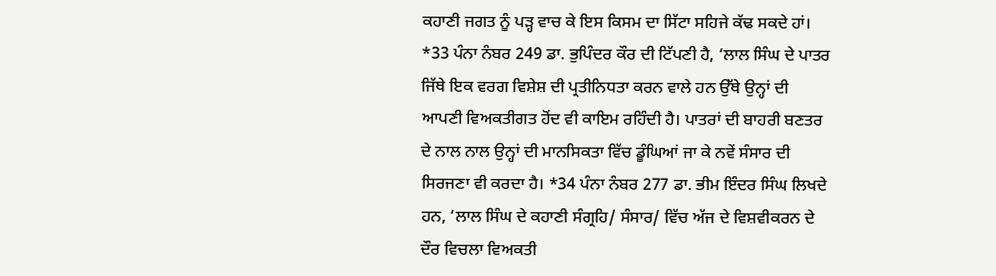ਕਹਾਣੀ ਜਗਤ ਨੂੰ ਪੜ੍ਹ ਵਾਚ ਕੇ ਇਸ ਕਿਸਮ ਦਾ ਸਿੱਟਾ ਸਹਿਜੇ ਕੱਢ ਸਕਦੇ ਹਾਂ। *33 ਪੰਨਾ ਨੰਬਰ 249 ਡਾ. ਭੁਪਿੰਦਰ ਕੌਰ ਦੀ ਟਿੱਪਣੀ ਹੈ, ‘ਲਾਲ ਸਿੰਘ ਦੇ ਪਾਤਰ ਜਿੱਥੇ ਇਕ ਵਰਗ ਵਿਸ਼ੇਸ਼ ਦੀ ਪ੍ਰਤੀਨਿਧਤਾ ਕਰਨ ਵਾਲੇ ਹਨ ਉੱਥੇ ਉਨ੍ਹਾਂ ਦੀ ਆਪਣੀ ਵਿਅਕਤੀਗਤ ਹੋਂਦ ਵੀ ਕਾਇਮ ਰਹਿੰਦੀ ਹੈ। ਪਾਤਰਾਂ ਦੀ ਬਾਹਰੀ ਬਣਤਰ ਦੇ ਨਾਲ ਨਾਲ ਉਨ੍ਹਾਂ ਦੀ ਮਾਨਸਿਕਤਾ ਵਿੱਚ ਡੂੰਘਿਆਂ ਜਾ ਕੇ ਨਵੇਂ ਸੰਸਾਰ ਦੀ ਸਿਰਜਣਾ ਵੀ ਕਰਦਾ ਹੈ। *34 ਪੰਨਾ ਨੰਬਰ 277 ਡਾ. ਭੀਮ ਇੰਦਰ ਸਿੰਘ ਲਿਖਦੇ ਹਨ, ‘ਲਾਲ ਸਿੰਘ ਦੇ ਕਹਾਣੀ ਸੰਗ੍ਰਹਿ/ ਸੰਸਾਰ/ ਵਿੱਚ ਅੱਜ ਦੇ ਵਿਸ਼ਵੀਕਰਨ ਦੇ ਦੌਰ ਵਿਚਲਾ ਵਿਅਕਤੀ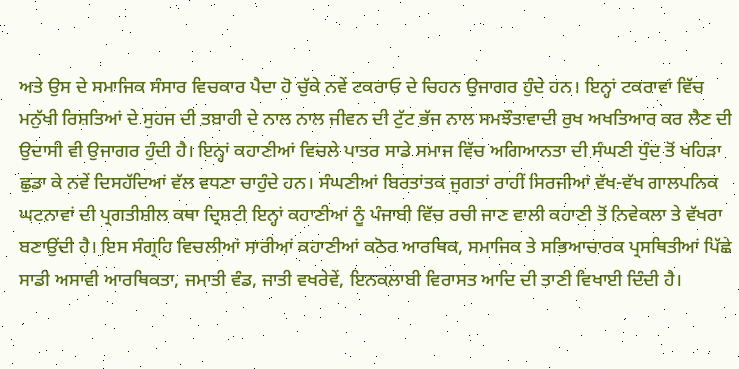ਅਤੇ ਉਸ ਦੇ ਸਮਾਜਿਕ ਸੰਸਾਰ ਵਿਚਕਾਰ ਪੈਦਾ ਹੋ ਚੁੱਕੇ ਨਵੇਂ ਟਕਰਾਓ ਦੇ ਚਿਹਨ ਉਜਾਗਰ ਹੁੰਦੇ ਹਨ। ਇਨ੍ਹਾਂ ਟਕਰਾਵਾਂ ਵਿੱਚ ਮਨੁੱਖੀ ਰਿਸ਼ਤਿਆਂ ਦੇ ਸੁਹਜ ਦੀ ਤਬਾਹੀ ਦੇ ਨਾਲ ਨਾਲ ਜੀਵਨ ਦੀ ਟੁੱਟ ਭੱਜ ਨਾਲ ਸਮਝੌਤਾਵਾਦੀ ਰੁਖ ਅਖਤਿਆਰ ਕਰ ਲੈਣ ਦੀ ਉਦਾਸੀ ਵੀ ਉਜਾਗਰ ਹੁੰਦੀ ਹੈ। ਇਨ੍ਹਾਂ ਕਹਾਣੀਆਂ ਵਿਚਲੇ ਪਾਤਰ ਸਾਡੇ ਸਮਾਜ ਵਿੱਚ ਅਗਿਆਨਤਾ ਦੀ ਸੰਘਣੀ ਧੁੰਦ ਤੋਂ ਖਹਿੜਾ ਛੁਡਾ ਕੇ ਨਵੇਂ ਦਿਸਹੱਦਿਆਂ ਵੱਲ ਵਧਣਾ ਚਾਹੁੰਦੇ ਹਨ। ਸੰਘਣੀਆਂ ਬਿਰਤਾਂਤਕ ਜੁਗਤਾਂ ਰਾਹੀਂ ਸਿਰਜੀਆਂ ਵੱਖ-ਵੱਖ ਗਾਲਪਨਿਕ ਘਟਨਾਵਾਂ ਦੀ ਪ੍ਰਗਤੀਸ਼ੀਲ ਕਥਾ ਦ੍ਰਿਸ਼ਟੀ ਇਨ੍ਹਾਂ ਕਹਾਣੀਆਂ ਨੂੰ ਪੰਜਾਬੀ ਵਿੱਚ ਰਚੀ ਜਾਣ ਵਾਲੀ ਕਹਾਣੀ ਤੋਂ ਨਿਵੇਕਲਾ ਤੇ ਵੱਖਰਾ ਬਣਾਉਂਦੀ ਹੈ। ਇਸ ਸੰਗ੍ਰਹਿ ਵਿਚਲੀਆਂ ਸਾਰੀਆਂ ਕਹਾਣੀਆਂ ਕਠੋਰ ਆਰਥਿਕ, ਸਮਾਜਿਕ ਤੇ ਸਭਿਆਚਾਰਕ ਪ੍ਰਸਥਿਤੀਆਂ ਪਿੱਛੇ ਸਾਡੀ ਅਸਾਵੀ ਆਰਥਿਕਤਾ, ਜਮਾਤੀ ਵੰਡ, ਜਾਤੀ ਵਖਰੇਵੇਂ, ਇਨਕਲਾਬੀ ਵਿਰਾਸਤ ਆਦਿ ਦੀ ਤਾਣੀ ਵਿਖਾਈ ਦਿੰਦੀ ਹੈ।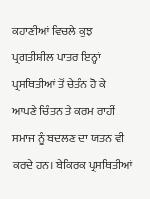ਕਹਾਣੀਆਂ ਵਿਚਲੇ ਕੁਝ ਪ੍ਰਗਤੀਸ਼ੀਲ ਪਾਤਰ ਇਨ੍ਹਾਂ ਪ੍ਰਸਥਿਤੀਆਂ ਤੋਂ ਚੇਤੰਨ ਹੋ ਕੇ ਆਪਣੇ ਚਿੰਤਨ ਤੇ ਕਰਮ ਰਾਹੀਂ ਸਮਾਜ ਨੂੰ ਬਦਲਣ ਦਾ ਯਤਨ ਵੀ ਕਰਦੇ ਹਨ। ਬੇਕਿਰਕ ਪ੍ਰਸਥਿਤੀਆਂ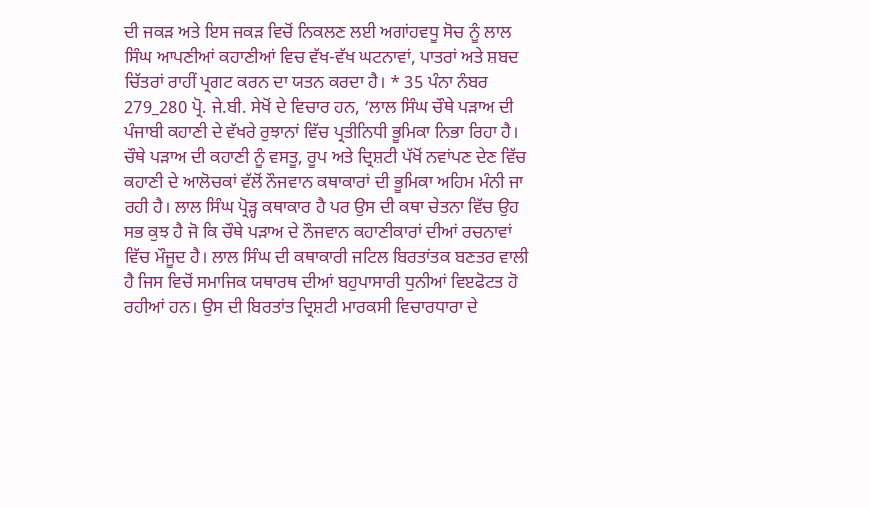ਦੀ ਜਕੜ ਅਤੇ ਇਸ ਜਕੜ ਵਿਚੋਂ ਨਿਕਲਣ ਲਈ ਅਗਾਂਹਵਧੂ ਸੋਚ ਨੂੰ ਲਾਲ ਸਿੰਘ ਆਪਣੀਆਂ ਕਹਾਣੀਆਂ ਵਿਚ ਵੱਖ-ਵੱਖ ਘਟਨਾਵਾਂ, ਪਾਤਰਾਂ ਅਤੇ ਸ਼ਬਦ ਚਿੱਤਰਾਂ ਰਾਹੀਂ ਪ੍ਰਗਟ ਕਰਨ ਦਾ ਯਤਨ ਕਰਦਾ ਹੈ। * 35 ਪੰਨਾ ਨੰਬਰ 279_280 ਪ੍ਰੋ. ਜੇ.ਬੀ. ਸੇਖੋਂ ਦੇ ਵਿਚਾਰ ਹਨ, ‘ਲਾਲ ਸਿੰਘ ਚੌਥੇ ਪੜਾਅ ਦੀ ਪੰਜਾਬੀ ਕਹਾਣੀ ਦੇ ਵੱਖਰੇ ਰੁਝਾਨਾਂ ਵਿੱਚ ਪ੍ਰਤੀਨਿਧੀ ਭੂਮਿਕਾ ਨਿਭਾ ਰਿਹਾ ਹੈ। ਚੌਥੇ ਪੜਾਅ ਦੀ ਕਹਾਣੀ ਨੂੰ ਵਸਤੂ, ਰੂਪ ਅਤੇ ਦ੍ਰਿਸ਼ਟੀ ਪੱਖੋਂ ਨਵਾਂਪਣ ਦੇਣ ਵਿੱਚ ਕਹਾਣੀ ਦੇ ਆਲੋਚਕਾਂ ਵੱਲੋਂ ਨੌਜਵਾਨ ਕਥਾਕਾਰਾਂ ਦੀ ਭੂਮਿਕਾ ਅਹਿਮ ਮੰਨੀ ਜਾ ਰਹੀ ਹੈ। ਲਾਲ ਸਿੰਘ ਪ੍ਰੋੜ੍ਹ ਕਥਾਕਾਰ ਹੈ ਪਰ ਉਸ ਦੀ ਕਥਾ ਚੇਤਨਾ ਵਿੱਚ ਉਹ ਸਭ ਕੁਝ ਹੈ ਜੋ ਕਿ ਚੌਥੇ ਪੜਾਅ ਦੇ ਨੌਜਵਾਨ ਕਹਾਣੀਕਾਰਾਂ ਦੀਆਂ ਰਚਨਾਵਾਂ ਵਿੱਚ ਮੌਜੂਦ ਹੈ। ਲਾਲ ਸਿੰਘ ਦੀ ਕਥਾਕਾਰੀ ਜਟਿਲ ਬਿਰਤਾਂਤਕ ਬਣਤਰ ਵਾਲੀ ਹੈ ਜਿਸ ਵਿਚੋਂ ਸਮਾਜਿਕ ਯਥਾਰਥ ਦੀਆਂ ਬਹੁਪਾਸਾਰੀ ਧੁਨੀਆਂ ਵਿੲਫੋਟਤ ਹੋ ਰਹੀਆਂ ਹਨ। ਉਸ ਦੀ ਬਿਰਤਾਂਤ ਦ੍ਰਿਸ਼ਟੀ ਮਾਰਕਸੀ ਵਿਚਾਰਧਾਰਾ ਦੇ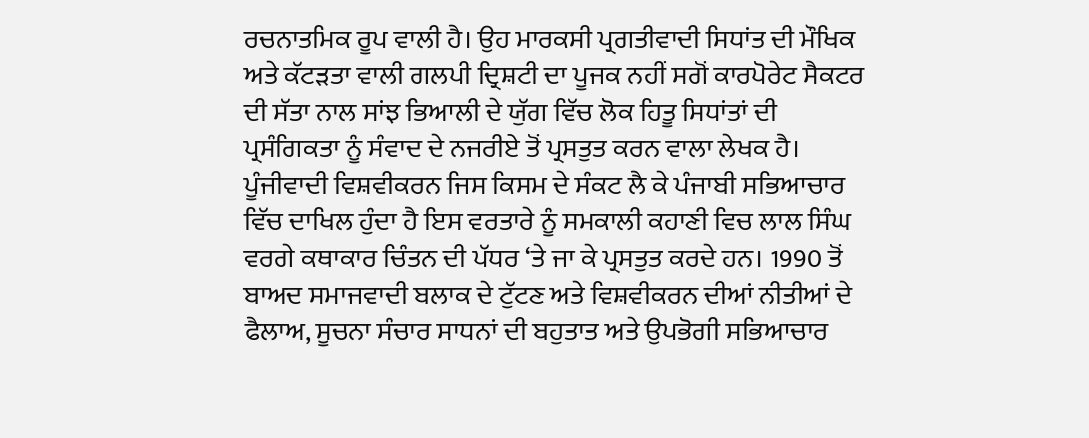ਰਚਨਾਤਮਿਕ ਰੂਪ ਵਾਲੀ ਹੈ। ਉਹ ਮਾਰਕਸੀ ਪ੍ਰਗਤੀਵਾਦੀ ਸਿਧਾਂਤ ਦੀ ਮੌਖਿਕ ਅਤੇ ਕੱਟੜਤਾ ਵਾਲੀ ਗਲਪੀ ਦ੍ਰਿਸ਼ਟੀ ਦਾ ਪੂਜਕ ਨਹੀਂ ਸਗੋਂ ਕਾਰਪੋਰੇਟ ਸੈਕਟਰ ਦੀ ਸੱਤਾ ਨਾਲ ਸਾਂਝ ਭਿਆਲੀ ਦੇ ਯੁੱਗ ਵਿੱਚ ਲੋਕ ਹਿਤੂ ਸਿਧਾਂਤਾਂ ਦੀ ਪ੍ਰਸੰਗਿਕਤਾ ਨੂੰ ਸੰਵਾਦ ਦੇ ਨਜਰੀਏ ਤੋਂ ਪ੍ਰਸਤੁਤ ਕਰਨ ਵਾਲਾ ਲੇਖਕ ਹੈ। ਪੂੰਜੀਵਾਦੀ ਵਿਸ਼ਵੀਕਰਨ ਜਿਸ ਕਿਸਮ ਦੇ ਸੰਕਟ ਲੈ ਕੇ ਪੰਜਾਬੀ ਸਭਿਆਚਾਰ ਵਿੱਚ ਦਾਖਿਲ ਹੁੰਦਾ ਹੈ ਇਸ ਵਰਤਾਰੇ ਨੂੰ ਸਮਕਾਲੀ ਕਹਾਣੀ ਵਿਚ ਲਾਲ ਸਿੰਘ ਵਰਗੇ ਕਥਾਕਾਰ ਚਿੰਤਨ ਦੀ ਪੱਧਰ ‘ਤੇ ਜਾ ਕੇ ਪ੍ਰਸਤੁਤ ਕਰਦੇ ਹਨ। 1990 ਤੋਂ ਬਾਅਦ ਸਮਾਜਵਾਦੀ ਬਲਾਕ ਦੇ ਟੁੱਟਣ ਅਤੇ ਵਿਸ਼ਵੀਕਰਨ ਦੀਆਂ ਨੀਤੀਆਂ ਦੇ ਫੈਲਾਅ, ਸੂਚਨਾ ਸੰਚਾਰ ਸਾਧਨਾਂ ਦੀ ਬਹੁਤਾਤ ਅਤੇ ਉਪਭੋਗੀ ਸਭਿਆਚਾਰ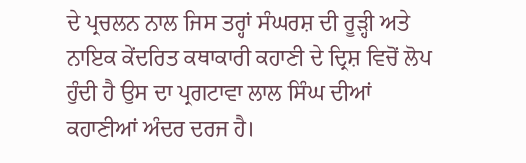ਦੇ ਪ੍ਰਚਲਨ ਨਾਲ ਜਿਸ ਤਰ੍ਹਾਂ ਸੰਘਰਸ਼ ਦੀ ਰੂੜ੍ਹੀ ਅਤੇ ਨਾਇਕ ਕੇਂਦਰਿਤ ਕਥਾਕਾਰੀ ਕਹਾਣੀ ਦੇ ਦ੍ਰਿਸ਼ ਵਿਚੋਂ ਲੋਪ ਹੁੰਦੀ ਹੈ ਉਸ ਦਾ ਪ੍ਰਗਟਾਵਾ ਲਾਲ ਸਿੰਘ ਦੀਆਂ ਕਹਾਣੀਆਂ ਅੰਦਰ ਦਰਜ ਹੈ।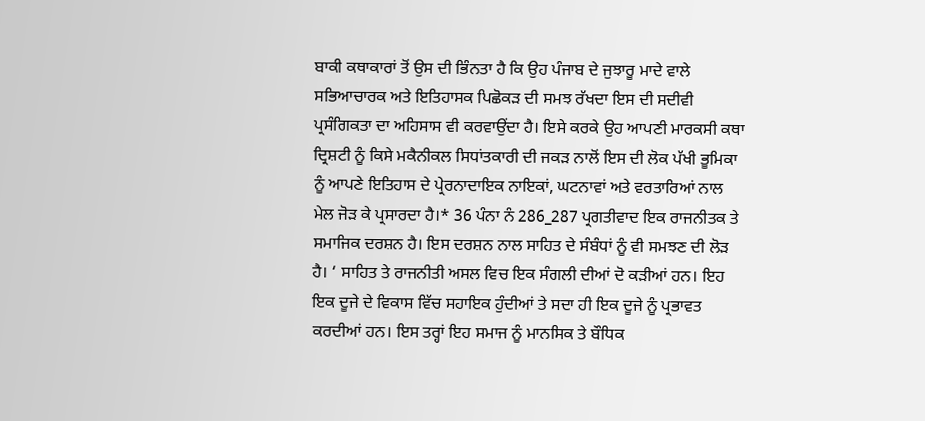ਬਾਕੀ ਕਥਾਕਾਰਾਂ ਤੋਂ ਉਸ ਦੀ ਭਿੰਨਤਾ ਹੈ ਕਿ ਉਹ ਪੰਜਾਬ ਦੇ ਜੁਝਾਰੂ ਮਾਦੇ ਵਾਲੇ ਸਭਿਆਚਾਰਕ ਅਤੇ ਇਤਿਹਾਸਕ ਪਿਛੋਕੜ ਦੀ ਸਮਝ ਰੱਖਦਾ ਇਸ ਦੀ ਸਦੀਵੀ ਪ੍ਰਸੰਗਿਕਤਾ ਦਾ ਅਹਿਸਾਸ ਵੀ ਕਰਵਾਉਂਦਾ ਹੈ। ਇਸੇ ਕਰਕੇ ਉਹ ਆਪਣੀ ਮਾਰਕਸੀ ਕਥਾ ਦ੍ਰਿਸ਼ਟੀ ਨੂੰ ਕਿਸੇ ਮਕੈਨੀਕਲ ਸਿਧਾਂਤਕਾਰੀ ਦੀ ਜਕੜ ਨਾਲੋਂ ਇਸ ਦੀ ਲੋਕ ਪੱਖੀ ਭੂਮਿਕਾ ਨੂੰ ਆਪਣੇ ਇਤਿਹਾਸ ਦੇ ਪ੍ਰੇਰਨਾਦਾਇਕ ਨਾਇਕਾਂ, ਘਟਨਾਵਾਂ ਅਤੇ ਵਰਤਾਰਿਆਂ ਨਾਲ ਮੇਲ ਜੋੜ ਕੇ ਪ੍ਰਸਾਰਦਾ ਹੈ।* 36 ਪੰਨਾ ਨੰ 286_287 ਪ੍ਰਗਤੀਵਾਦ ਇਕ ਰਾਜਨੀਤਕ ਤੇ ਸਮਾਜਿਕ ਦਰਸ਼ਨ ਹੈ। ਇਸ ਦਰਸ਼ਨ ਨਾਲ ਸਾਹਿਤ ਦੇ ਸੰਬੰਧਾਂ ਨੂੰ ਵੀ ਸਮਝਣ ਦੀ ਲੋੜ ਹੈ। ‘ ਸਾਹਿਤ ਤੇ ਰਾਜਨੀਤੀ ਅਸਲ ਵਿਚ ਇਕ ਸੰਗਲੀ ਦੀਆਂ ਦੋ ਕੜੀਆਂ ਹਨ। ਇਹ ਇਕ ਦੂਜੇ ਦੇ ਵਿਕਾਸ ਵਿੱਚ ਸਹਾਇਕ ਹੁੰਦੀਆਂ ਤੇ ਸਦਾ ਹੀ ਇਕ ਦੂਜੇ ਨੂੰ ਪ੍ਰਭਾਵਤ ਕਰਦੀਆਂ ਹਨ। ਇਸ ਤਰ੍ਹਾਂ ਇਹ ਸਮਾਜ ਨੂੰ ਮਾਨਸਿਕ ਤੇ ਬੌਧਿਕ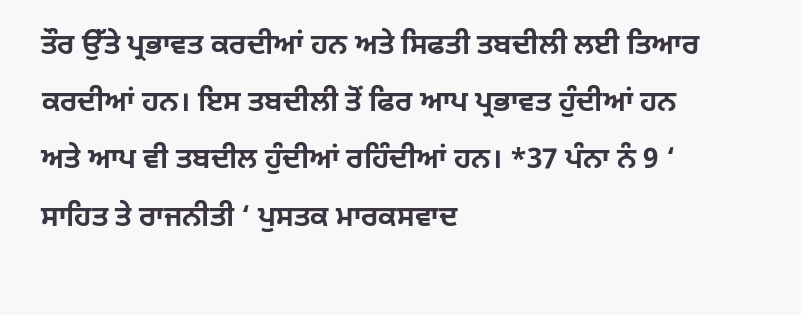ਤੌਰ ਉੱਤੇ ਪ੍ਰਭਾਵਤ ਕਰਦੀਆਂ ਹਨ ਅਤੇ ਸਿਫਤੀ ਤਬਦੀਲੀ ਲਈ ਤਿਆਰ ਕਰਦੀਆਂ ਹਨ। ਇਸ ਤਬਦੀਲੀ ਤੋਂ ਫਿਰ ਆਪ ਪ੍ਰਭਾਵਤ ਹੁੰਦੀਆਂ ਹਨ ਅਤੇ ਆਪ ਵੀ ਤਬਦੀਲ ਹੁੰਦੀਆਂ ਰਹਿੰਦੀਆਂ ਹਨ। *37 ਪੰਨਾ ਨੰ 9 ‘ ਸਾਹਿਤ ਤੇ ਰਾਜਨੀਤੀ ‘ ਪੁਸਤਕ ਮਾਰਕਸਵਾਦ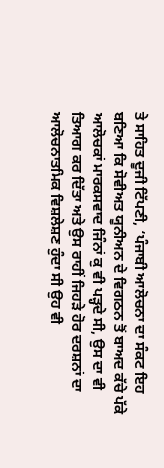ਤੇ ਸਾਹਿਤ ਦੂਜੀ ਟਿੱਪਣੀ, ‘ਪੰਜਾਬੀ ਆਲੋਚਨਾ ਦਾ ਸੰਕਟ ਇਹ ਬਣਿਆ ਕਿ ਸੋਵੀਅਤ ਯੂਨੀਅਨ ਦੇ ਵਿਗਠਨ ਤੋਂ ਬਾਅਦ ਕੱਚੇ ਪੱਕੇ ਆਲੋਚਕਾਂ ਮਾਰਕਸਵਾਦ ਜਿੰਨਾਂ ਕੁ ਵੀ ਪੜ੍ਹਦੇ ਸੀ, ਉਸ ਦਾ ਵੀ ਤਿਆਗ ਕਰ ਦਿੱਤਾ ਅਤੇ ਉਸ ਰਾਹੀਂ ਜਿਹੜੇ ਹੋਰ ਦਰਸ਼ਨਾਂ ਦਾ ਆਲੋਚਨਾਤਮਿਕ ਵਿਸ਼ਲੇਸ਼ਣ ਹੁੰਦਾ ਸੀ ਉਹ ਵੀ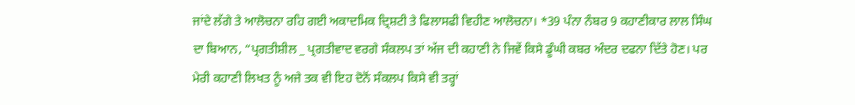ਜਾਂਦੇ ਲੱਗੇ ਤੇ ਆਲੋਚਨਾ ਰਹਿ ਗਈ ਅਕਾਦਮਿਕ ਦ੍ਰਿਸ਼ਟੀ ਤੇ ਫਿਲਾਸਫੀ ਵਿਹੀਣ ਆਲੋਚਨਾ। *39 ਪੰਨਾ ਨੰਬਰ 9 ਕਹਾਣੀਕਾਰ ਲਾਲ ਸਿੰਘ ਦਾ ਬਿਆਨ, “ਪ੍ਰਗਤੀਸ਼ੀਲ _ ਪ੍ਰਗਤੀਵਾਦ ਵਰਗੇ ਸੰਕਲਪ ਤਾਂ ਅੱਜ ਦੀ ਕਹਾਣੀ ਨੇ ਜਿਵੇਂ ਕਿਸੇ ਡੂੰਘੀ ਕਬਰ ਅੰਦਰ ਦਫਨਾ ਦਿੱਤੇ ਹੋਣ। ਪਰ ਮੇਰੀ ਕਹਾਣੀ ਲਿਖਤ ਨੂੰ ਅਜੇ ਤਕ ਵੀ ਇਹ ਦੋਨੋਂ ਸੰਕਲਪ ਕਿਸੇ ਵੀ ਤਰ੍ਹਾਂ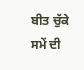ਬੀਤ ਚੁੱਕੇ ਸਮੇਂ ਦੀ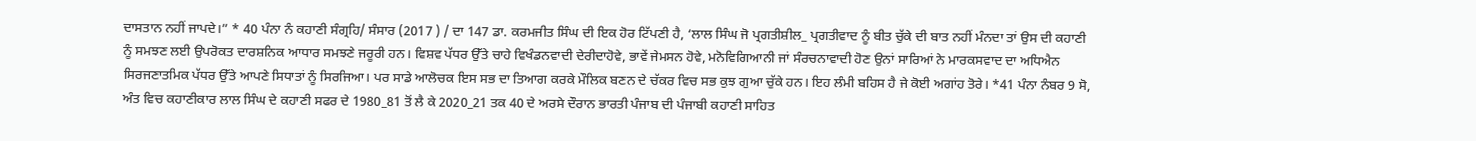ਦਾਸਤਾਨ ਨਹੀਂ ਜਾਪਦੇ।” * 40 ਪੰਨਾ ਨੰ ਕਹਾਣੀ ਸੰਗ੍ਰਹਿ/ ਸੰਸਾਰ (2017 ) / ਦਾ 147 ਡਾ. ਕਰਮਜੀਤ ਸਿੰਘ ਦੀ ਇਕ ਹੋਰ ਟਿੱਪਣੀ ਹੈ, ‘ਲਾਲ ਸਿੰਘ ਜੋ ਪ੍ਰਗਤੀਸ਼ੀਲ_ ਪ੍ਰਗਤੀਵਾਦ ਨੂੰ ਬੀਤ ਚੁੱਕੇ ਦੀ ਬਾਤ ਨਹੀਂ ਮੰਨਦਾ ਤਾਂ ਉਸ ਦੀ ਕਹਾਣੀ ਨੂੰ ਸਮਝਣ ਲਈ ਉਪਰੋਕਤ ਦਾਰਸ਼ਨਿਕ ਆਧਾਰ ਸਮਝਣੇ ਜਰੂਰੀ ਹਨ। ਵਿਸ਼ਵ ਪੱਧਰ ਉੱਤੇ ਚਾਹੇ ਵਿਖੰਡਨਵਾਦੀ ਦੇਰੀਦਾਹੋਵੇ, ਭਾਵੇਂ ਜੇਮਸਨ ਹੋਵੇ, ਮਨੋਵਿਗਿਆਨੀ ਜਾਂ ਸੰਰਚਨਾਵਾਦੀ ਹੋਣ ਉਨਾਂ ਸਾਰਿਆਂ ਨੇ ਮਾਰਕਸਵਾਦ ਦਾ ਅਧਿਐਨ ਸਿਰਜਣਾਤਮਿਕ ਪੱਧਰ ਉੱਤੇ ਆਪਣੇ ਸਿਧਾਤਾਂ ਨੂੰ ਸਿਰਜਿਆ। ਪਰ ਸਾਡੇ ਆਲੋਚਕ ਇਸ ਸਭ ਦਾ ਤਿਆਗ ਕਰਕੇ ਮੌਲਿਕ ਬਣਨ ਦੇ ਚੱਕਰ ਵਿਚ ਸਭ ਕੁਝ ਗੁਆ ਚੁੱਕੇ ਹਨ। ਇਹ ਲੰਮੀ ਬਹਿਸ ਹੈ ਜੇ ਕੋਈ ਅਗਾਂਹ ਤੋਰੇ। *41 ਪੰਨਾ ਨੰਬਰ 9 ਸੋ, ਅੰਤ ਵਿਚ ਕਹਾਣੀਕਾਰ ਲਾਲ ਸਿੰਘ ਦੇ ਕਹਾਣੀ ਸਫਰ ਦੇ 1980_81 ਤੋਂ ਲੈ ਕੇ 2020_21 ਤਕ 40 ਦੇ ਅਰਸੇ ਦੌਰਾਨ ਭਾਰਤੀ ਪੰਜਾਬ ਦੀ ਪੰਜਾਬੀ ਕਹਾਣੀ ਸਾਹਿਤ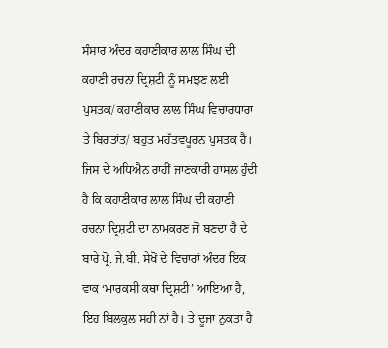ਸੰਸਾਰ ਅੰਦਰ ਕਹਾਣੀਕਾਰ ਲਾਲ ਸਿੰਘ ਦੀ ਕਹਾਣੀ ਰਚਨਾ ਦ੍ਰਿਸ਼ਟੀ ਨੂੰ ਸਮਝਣ ਲਈ ਪੁਸਤਕ/ ਕਹਾਣੀਕਾਰ ਲਾਲ ਸਿੰਘ ਵਿਚਾਰਧਾਰਾ ਤੇ ਬਿਰਤਾਂਤ/ ਬਹੁਤ ਮਹੱਤਵਪੂਰਨ ਪੁਸਤਕ ਹੈ। ਜਿਸ ਦੇ ਅਧਿਐਨ ਰਾਹੀਂ ਜਾਣਕਾਰੀ ਹਾਸਲ ਹੁੰਦੀ ਹੈ ਕਿ ਕਹਾਣੀਕਾਰ ਲਾਲ ਸਿੰਘ ਦੀ ਕਹਾਣੀ ਰਚਨਾ ਦ੍ਰਿਸ਼ਟੀ ਦਾ ਨਾਮਕਰਣ ਜੋ ਬਣਦਾ ਹੈ ਦੇ ਬਾਰੇ ਪ੍ਰੋ. ਜੇ.ਬੀ. ਸੇਖੋਂ ਦੇ ਵਿਚਾਰਾਂ ਅੰਦਰ ਇਕ ਵਾਕ ‘ਮਾਰਕਸੀ ਕਥਾ ਦ੍ਰਿਸ਼ਟੀ’ ਆਇਆ ਹੈ, ਇਹ ਬਿਲਕੁਲ ਸਹੀ ਨਾਂ ਹੈ। ਤੇ ਦੂਜਾ ਨੁਕਤਾ ਹੈ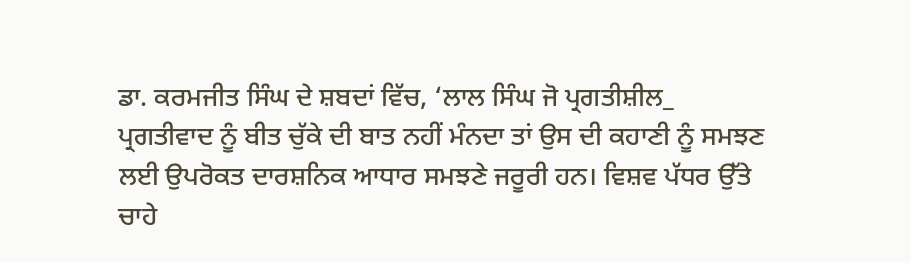ਡਾ. ਕਰਮਜੀਤ ਸਿੰਘ ਦੇ ਸ਼ਬਦਾਂ ਵਿੱਚ, ‘ਲਾਲ ਸਿੰਘ ਜੋ ਪ੍ਰਗਤੀਸ਼ੀਲ_ ਪ੍ਰਗਤੀਵਾਦ ਨੂੰ ਬੀਤ ਚੁੱਕੇ ਦੀ ਬਾਤ ਨਹੀਂ ਮੰਨਦਾ ਤਾਂ ਉਸ ਦੀ ਕਹਾਣੀ ਨੂੰ ਸਮਝਣ ਲਈ ਉਪਰੋਕਤ ਦਾਰਸ਼ਨਿਕ ਆਧਾਰ ਸਮਝਣੇ ਜਰੂਰੀ ਹਨ। ਵਿਸ਼ਵ ਪੱਧਰ ਉੱਤੇ ਚਾਹੇ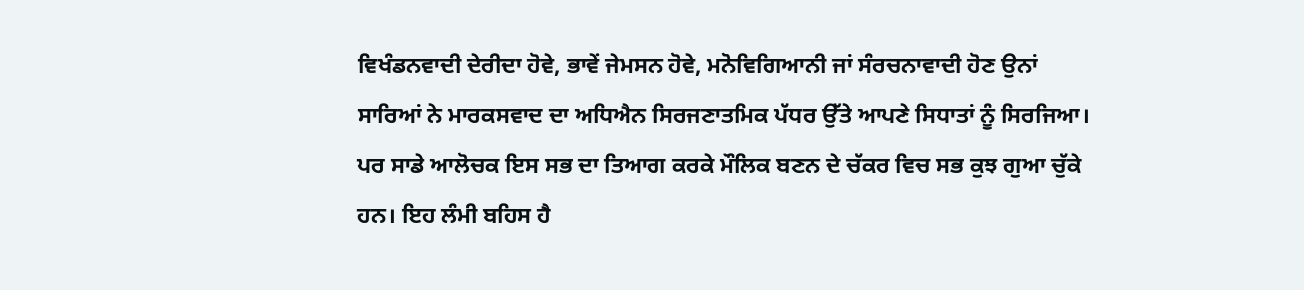ਵਿਖੰਡਨਵਾਦੀ ਦੇਰੀਦਾ ਹੋਵੇ, ਭਾਵੇਂ ਜੇਮਸਨ ਹੋਵੇ, ਮਨੋਵਿਗਿਆਨੀ ਜਾਂ ਸੰਰਚਨਾਵਾਦੀ ਹੋਣ ਉਨਾਂ ਸਾਰਿਆਂ ਨੇ ਮਾਰਕਸਵਾਦ ਦਾ ਅਧਿਐਨ ਸਿਰਜਣਾਤਮਿਕ ਪੱਧਰ ਉੱਤੇ ਆਪਣੇ ਸਿਧਾਤਾਂ ਨੂੰ ਸਿਰਜਿਆ। ਪਰ ਸਾਡੇ ਆਲੋਚਕ ਇਸ ਸਭ ਦਾ ਤਿਆਗ ਕਰਕੇ ਮੌਲਿਕ ਬਣਨ ਦੇ ਚੱਕਰ ਵਿਚ ਸਭ ਕੁਝ ਗੁਆ ਚੁੱਕੇ ਹਨ। ਇਹ ਲੰਮੀ ਬਹਿਸ ਹੈ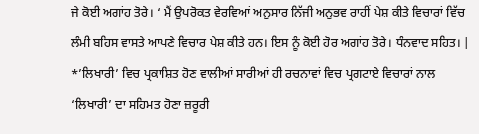ਜੇ ਕੋਈ ਅਗਾਂਹ ਤੋਰੇ। ‘ ਮੈਂ ਉਪਰੋਕਤ ਵੇਰਵਿਆਂ ਅਨੁਸਾਰ ਨਿੱਜੀ ਅਨੁਭਵ ਰਾਹੀਂ ਪੇਸ਼ ਕੀਤੇ ਵਿਚਾਰਾਂ ਵਿੱਚ ਲੰਮੀ ਬਹਿਸ ਵਾਸਤੇ ਆਪਣੇ ਵਿਚਾਰ ਪੇਸ਼ ਕੀਤੇ ਹਨ। ਇਸ ਨੂੰ ਕੋਈ ਹੋਰ ਅਗਾਂਹ ਤੋਰੇ। ਧੰਨਵਾਦ ਸਹਿਤ। |
*’ਲਿਖਾਰੀ’ ਵਿਚ ਪ੍ਰਕਾਸ਼ਿਤ ਹੋਣ ਵਾਲੀਆਂ ਸਾਰੀਆਂ ਹੀ ਰਚਨਾਵਾਂ ਵਿਚ ਪ੍ਰਗਟਾਏ ਵਿਚਾਰਾਂ ਨਾਲ ‘ਲਿਖਾਰੀ’ ਦਾ ਸਹਿਮਤ ਹੋਣਾ ਜ਼ਰੂਰੀ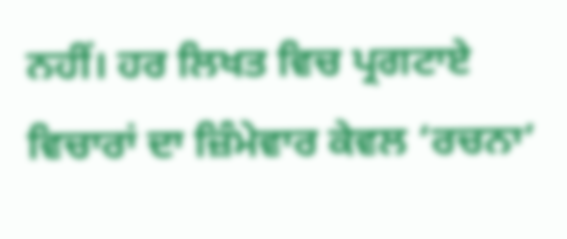ਨਹੀਂ। ਹਰ ਲਿਖਤ ਵਿਚ ਪ੍ਰਗਟਾਏ ਵਿਚਾਰਾਂ ਦਾ ਜ਼ਿੰਮੇਵਾਰ ਕੇਵਲ ‘ਰਚਨਾ’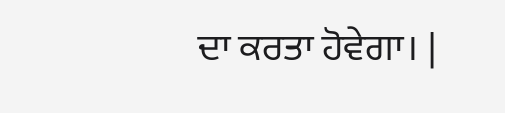ਦਾ ਕਰਤਾ ਹੋਵੇਗਾ। |